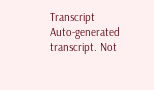Transcript
Auto-generated transcript. Not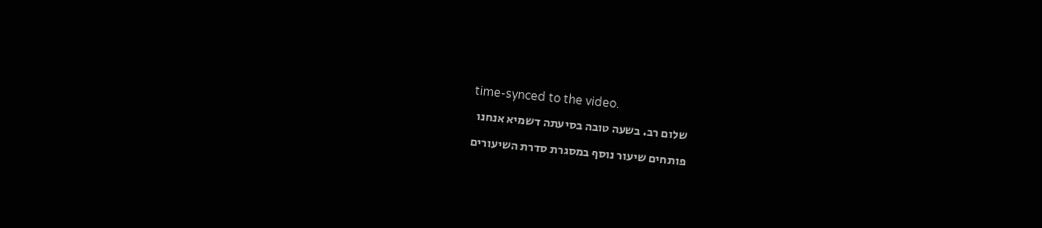time-synced to the video.
שלום רב. בשעה טובה בסיעתה דשמיא אנחנו
פותחים שיעור נוסף במסגרת סדרת השיעורים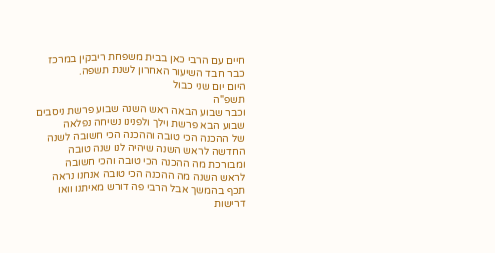חיים עם הרבי כאן בבית משפחת ריבקין במרכז
כבר חבד השיעור האחרון לשנת תשפה.
היום יום שני כבול
תשפ"ה
וכבר שבוע הבאה ראש השנה שבוע פרשת ניסבים
שבוע הבא פרשת וילך ולפנינו נשיחה נפלאה
של ההכנה הכי טובה וההכנה הכי חשובה לשנה
החדשה לראש השנה שיהיה לנו שנה טובה
ומבורכת מה ההכנה הכי טובה והכי חשובה
לראש השנה מה ההכנה הכי טובה אנחנו נראה
תכף בהמשך אבל הרבי פה דורש מאיתנו וואו
דרישות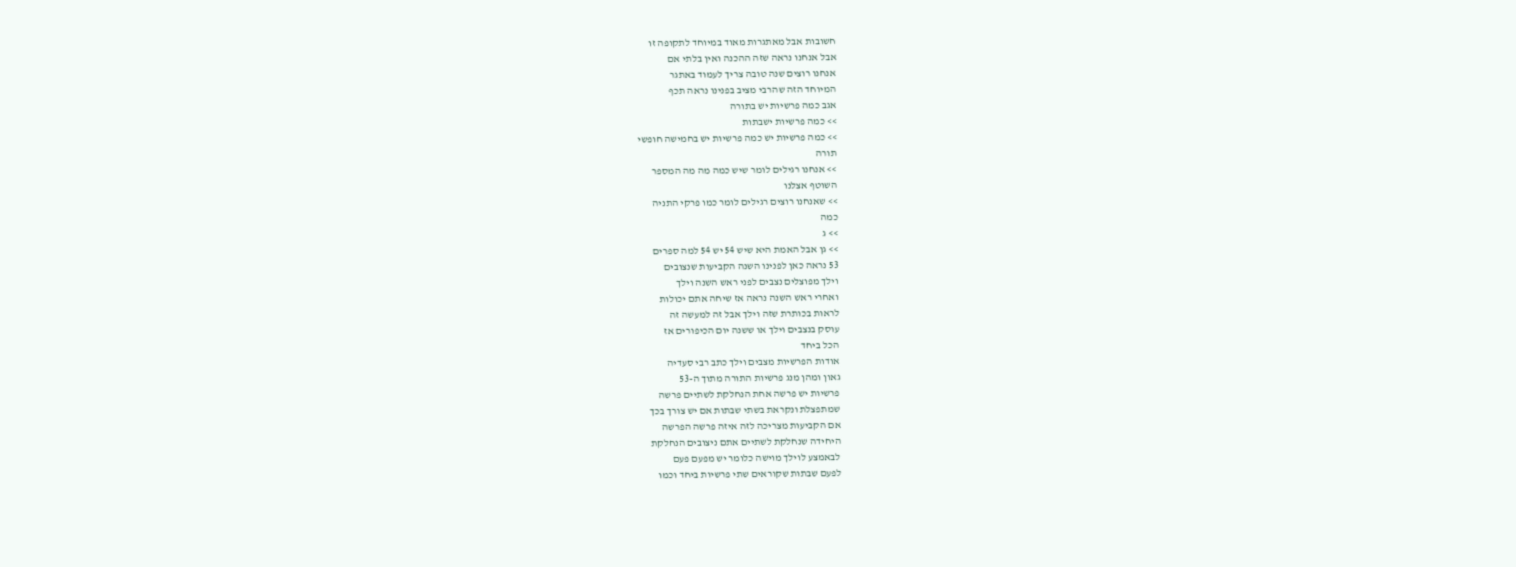חשובות אבל מאתגרות מאוד במיוחד לתקופה זו
אבל אנחנו נראה שזה ההכנה ואין בלתי אם
אנחנו רוצים שנה טובה צריך לעמוד באתגר
המיוחד הזה שהרבי מציב בפנינו נראה תכף
אגב כמה פרשיות יש בתורה
>> כמה פרשיות ישבתות
>> כמה פרשיות יש כמה פרשיות יש בחמישה חופשי
תורה
>> אנחנו רגילים לומר שיש כמה מה מה המספר
השוטף אצלנו
>> שאנחנו רוצים רגילים לומר כמו פרקי התניה
כמה
>> ג
>> גן אבל האמת היא שיש 54 יש 54 למה ספרים
53 נראה כאן לפנינו השנה הקביעות שנצובים
וילך מפוצלים נצבים לפני ראש השנה וילך
ואחרי ראש השנה נראה אז שיחה אתם יכולות
לראות בכותרת שזה וילך אבל זה למעשה זה
עוסק בנצבים וילך או ששנה יום הכיפורים אז
הכל ביחד
אודות הפרשיות מצבים וילך כתב רבי סעדיה
גאון ומהן מנג פרשיות התורה מתוך ה-53
פרשיות יש פרשה אחת הנחלקת לשתיים פרשה
שמתפצלת ונקראת בשתי שבתות אם יש צורך בכך
אם הקביעות מצריכה לזה איזה פרשה הפרשה
היחידה שנחלקת לשתיים אתם ניצובים הנחלקת
לבאמצע לוילך מוישה כלומר יש מפעם פעם
לפעם שבתות שקוראים שתי פרשיות ביחד וכמו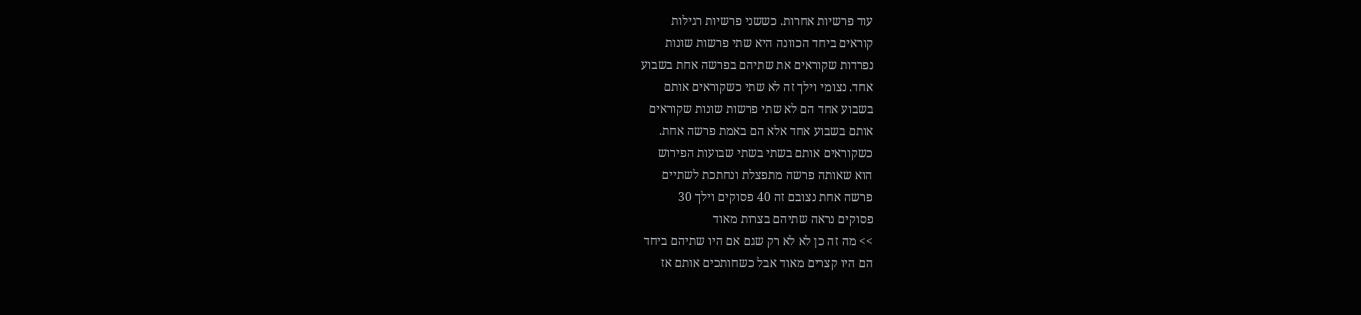עוד פרשיות אחרות. כששני פרשיות רגילות
קוראים ביחד הכוונה היא שתי פרשות שונות
נפרדות שקוראים את שתיהם בפרשה אחת בשבוע
אחד. נצומי וילך זה לא שתי כשקוראים אותם
בשבוע אחד הם לא שתי פרשות שונות שקוראים
אותם בשבוע אחד אלא הם באמת פרשה אחת.
כשקוראים אותם בשתי בשתי שבועות הפירוש
הוא שאותה פרשה מתפצלת ונחתכת לשתיים
פרשה אחת נצובם זה 40 פסוקים וילך 30
פסוקים נראה שתיהם בצרות מאוד
>> מה זה כן לא לא רק שגם אם היו שתיהם ביחד
הם היו קצרים מאוד אבל כשחותכים אותם אז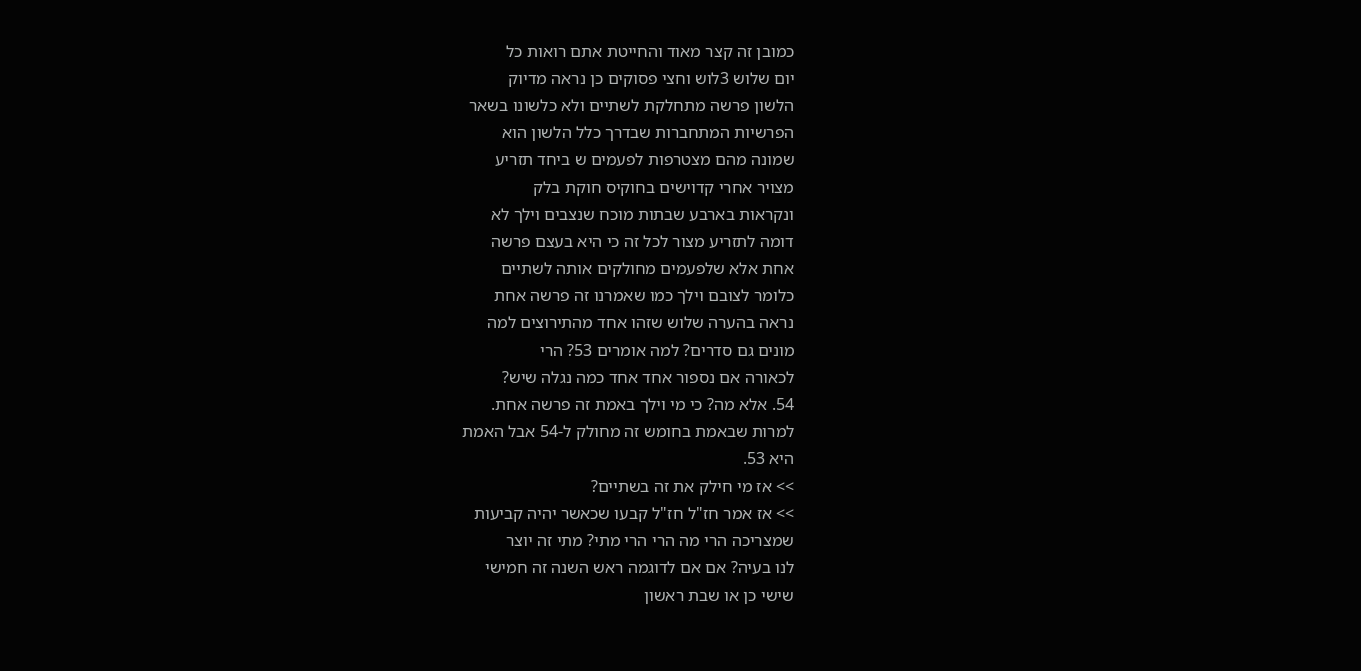כמובן זה קצר מאוד והחייטת אתם רואות כל
יום שלוש 3לוש וחצי פסוקים כן נראה מדיוק
הלשון פרשה מתחלקת לשתיים ולא כלשונו בשאר
הפרשיות המתחברות שבדרך כלל הלשון הוא
שמונה מהם מצטרפות לפעמים ש ביחד תזריע
מצויר אחרי קדוישים בחוקיס חוקת בלק
ונקראות בארבע שבתות מוכח שנצבים וילך לא
דומה לתזריע מצור לכל זה כי היא בעצם פרשה
אחת אלא שלפעמים מחולקים אותה לשתיים
כלומר לצובם וילך כמו שאמרנו זה פרשה אחת
נראה בהערה שלוש שזהו אחד מהתירוצים למה
מונים גם סדרים? למה אומרים 53? הרי
לכאורה אם נספור אחד אחד כמה נגלה שיש?
54. אלא מה? כי מי וילך באמת זה פרשה אחת.
למרות שבאמת בחומש זה מחולק ל-54 אבל האמת
היא 53.
>> אז מי חילק את זה בשתיים?
>> אז אמר חז"ל חז"ל קבעו שכאשר יהיה קביעות
שמצריכה הרי מה הרי הרי מתי? מתי זה יוצר
לנו בעיה? אם אם לדוגמה ראש השנה זה חמישי
שישי כן או שבת ראשון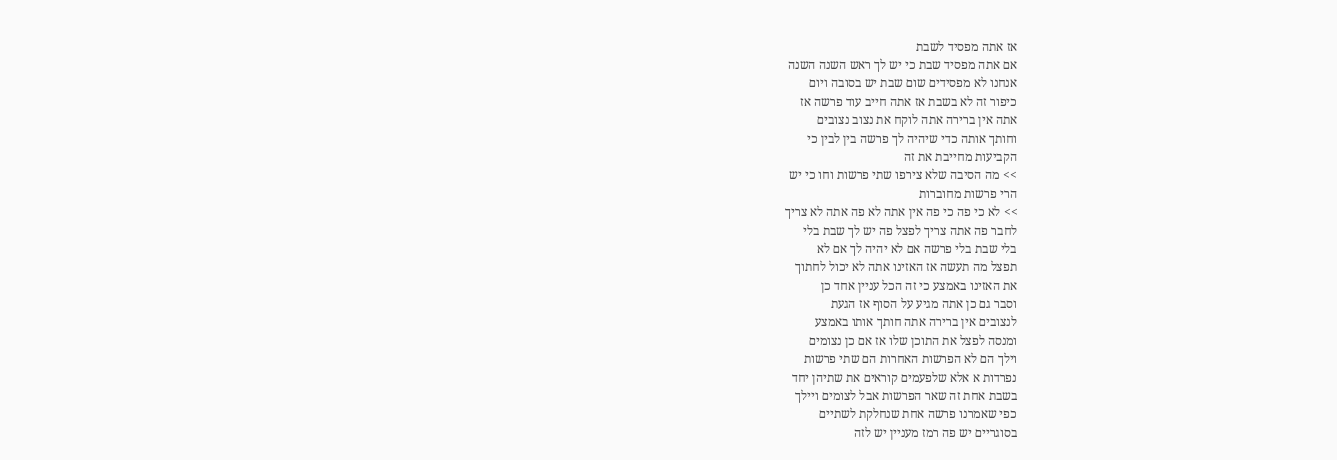אז אתה מפסיד לשבת
אם אתה מפסיד שבת כי יש לך ראש השנה השנה
אנחנו לא מפסידים שום שבת יש בסובה ויום
כיפור זה לא בשבת אז אתה חייב עוד פרשה אז
אתה אין ברירה אתה לוקח את נצוב נצובים
וחותך אותה כדי שיהיה לך פרשה בין לבין כי
הקביעות מחייבת את זה
>> מה הסיבה שלא צירפו שתי פרשות וחו כי יש
הרי פרשות מחוברות
>> לא כי פה כי פה אין אתה לא פה אתה לא צריך
לחבר פה אתה צריך לפצל פה יש לך שבת בלי
בלי שבת בלי פרשה אם לא יהיה לך אם לא
תפצל מה תעשה אז האזינו אתה לא יכול לחתוך
את האזינו באמצע כי זה הכל עניין אחד כן
וסבר גם כן אתה מגיע על הסוף אז הגעת
לנצובים אין ברירה אתה חותך אותו באמצע
ומנסה לפצל את התוכן שלו אז אם כן נצומים
וילך הם לא הפרשות האחרות הם שתי פרשות
נפרדות א אלא שלפעמים קוראים את שתיהן יחד
בשבת אחת זה שאר הפרשות אבל לצומים ויילך
כפי שאמרנו פרשה אחת שנחלקת לשתיים
בסוגריים יש פה רמז מעניין יש לזה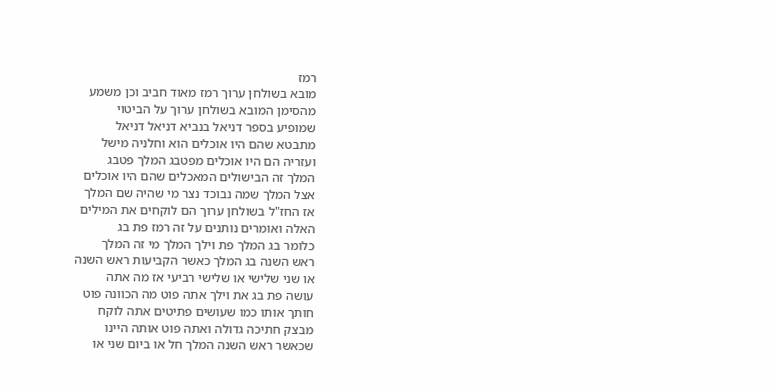רמז
מובא בשולחן ערוך רמז מאוד חביב וכן משמע
מהסימן המובא בשולחן ערוך על הביטוי
שמופיע בספר דניאל בנביא דניאל דניאל
מתבטא שהם היו אוכלים הוא וחלניה מישל
ועזריה הם היו אוכלים מפטבג המלך פטבג
המלך זה הבישולים המאכלים שהם היו אוכלים
אצל המלך שמה נבוכד נצר מי שהיה שם המלך
אז החז"ל בשולחן ערוך הם לוקחים את המילים
האלה ואומרים נותנים על זה רמז פת בג
כלומר בג המלך פת וילך המלך מי זה המלך
ראש השנה בג המלך כאשר הקביעות ראש השנה
או שני שלישי או שלישי רביעי אז מה אתה
עושה פת בג את וילך אתה פוט מה הכוונה פוט
חותך אותו כמו שעושים פתיטים אתה לוקח
מבצק חתיכה גדולה ואתה פוט אותה היינו
שכאשר ראש השנה המלך חל או ביום שני או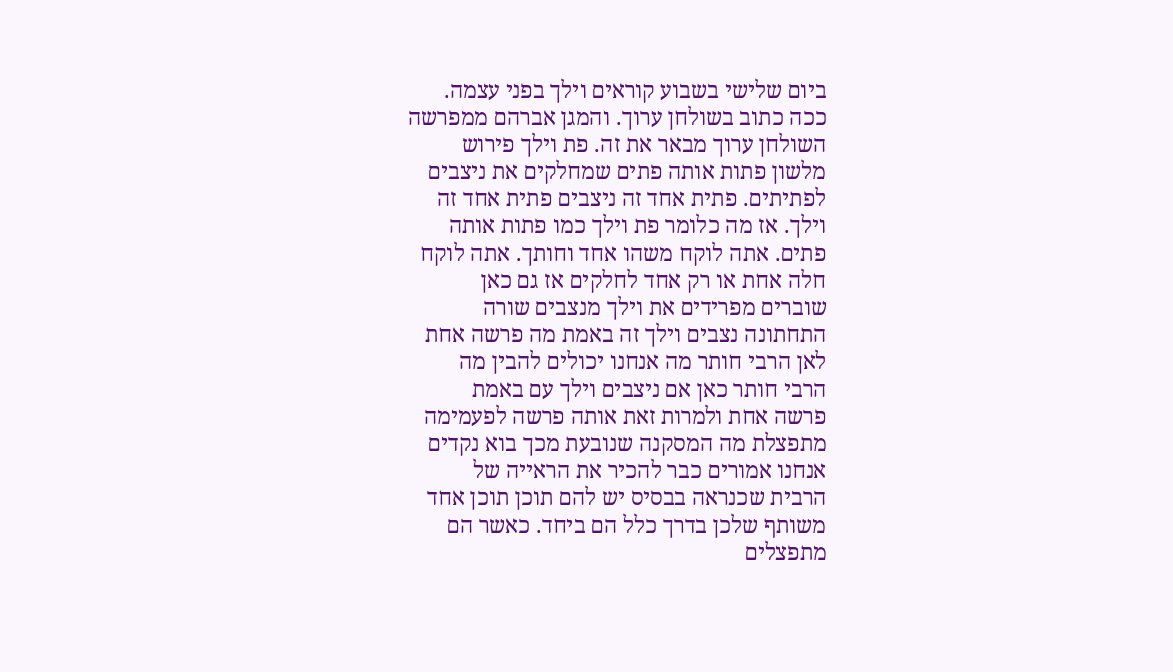ביום שלישי בשבוע קוראים וילך בפני עצמה.
ככה כתוב בשולחן ערוך. והמגן אברהם ממפרשה
השולחן ערוך מבאר את זה. פת וילך פירוש
מלשון פתות אותה פתים שמחלקים את ניצבים
לפתיתים. פתית אחד זה ניצבים פתית אחד זה
וילך. אז מה כלומר פת וילך כמו פתות אותה
פתים. אתה לוקח משהו אחד וחותך. אתה לוקח
חלה אחת או רק אחד לחלקים אז גם כאן
שוברים מפרידים את וילך מנצבים שורה
התחתונה נצבים וילך זה באמת מה פרשה אחת
לאן הרבי חותר מה אנחנו יכולים להבין מה
הרבי חותר כאן אם ניצבים וילך עם באמת
פרשה אחת ולמרות זאת אותה פרשה לפעמימה
מתפצלת מה המסקנה שנובעת מכך בוא נקדים
אנחנו אמורים כבר להכיר את הראייה של
הרבית שכנראה בבסיס יש להם תוכן תוכן אחד
משותף שלכן בדרך כלל הם ביחד. כאשר הם
מתפצלים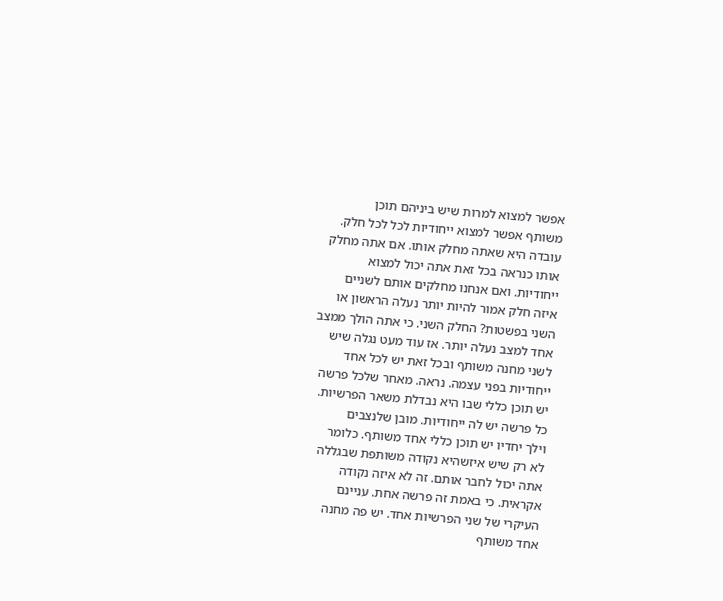אפשר למצוא למרות שיש ביניהם תוכן
משותף אפשר למצוא ייחודיות לכל לכל חלק.
עובדה היא שאתה מחלק אותו. אם אתה מחלק
אותו כנראה בכל זאת אתה יכול למצוא
ייחודיות. ואם אנחנו מחלקים אותם לשניים
איזה חלק אמור להיות יותר נעלה הראשון או
השני בפשטות? החלק השני. כי אתה הולך ממצב
אחד למצב נעלה יותר. אז עוד מעט נגלה שיש
לשני מחנה משותף ובכל זאת יש לכל אחד
ייחודיות בפני עצמה. נראה. מאחר שלכל פרשה
יש תוכן כללי שבו היא נבדלת משאר הפרשיות.
כל פרשה יש לה ייחודיות. מובן שלנצבים
וילך יחדיו יש תוכן כללי אחד משותף. כלומר
לא רק שיש איזשהיא נקודה משותפת שבגללה
אתה יכול לחבר אותם. זה לא איזה נקודה
אקראית. כי באמת זה פרשה אחת. עניינם
העיקרי של שני הפרשיות אחד. יש פה מחנה
אחד משותף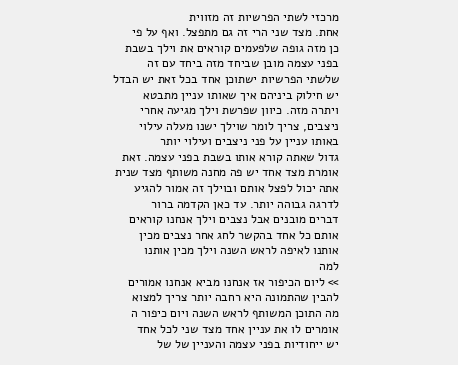מרכזי לשתי הפרשיות זה מזווית
אחת. מצד שני הרי זה גם מתפצל. ואף על פי
כן מזה גופה שלפעמים קוראים את וילך בשבת
בפני עצמה מובן שביחד מזה ביחד עם זה
שלשתי הפרשיות ישתוכן אחד בכל זאת יש הבדל
יש חילוק ביניהם איך שאותו עניין מתבטא
ויתרה מזה. כיוון שפרשת וילך מגיעה אחרי
ניצבים, צריך לומר שוילך ישנו מעלה עילוי
באותו עניין על פני ניצבים ועילוי יותר
גדול שאתה קורא אותו בשבת בפני עצמה. זאת
אומרת מצד אחד יש פה מחנה משותף מצד שנית
אתה יכול לפצל אותם ובוילך זה אמור להגיע
לדרגה גבוהה יותר. עד כאן הקדמה ברור
דברים מובנים אבל נצבים וילך אנחנו קוראים
אותם כל אחד בהקשר לחג אחר נצבים מכין
אותנו לאיפה לראש השנה וילך מכין אותנו
למה
>> ליום הכיפור אז אנחנו מביא אנחנו אמורים
להבין שהתמונה היא רחבה יותר צריך למצוא
מה התוכן המשותף לראש השנה ויום כיפור ה
אומרים לו את עניין אחד מצד שני לכל אחד
יש ייחודיות בפני עצמה והעניין של של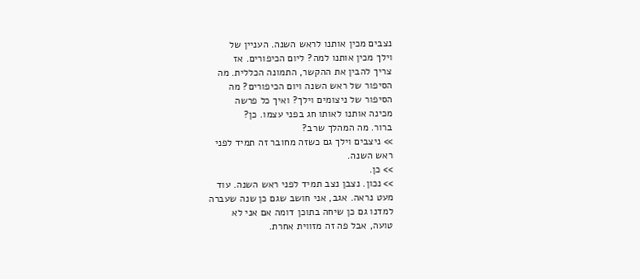נצבים מכין אותנו לראש השנה. העניין של
וילך מכין אותנו למה? ליום הכיפורים. אז
צריך להבין את ההקשר, התמונה הכללית. מה
הסיפור של ראש השנה ויום הכיפורים? מה
הסיפור של ניצומים וילך? ואיך כל פרשה
מכינה אותנו לאותו חג בפני עצמו. כן?
ברור. מה המהלך שרב?
>> ניצבים וילך גם כשזה מחובר זה תמיד לפני
ראש השנה.
>> כן.
>> נכון. נצבן נצב תמיד לפני ראש השנה. עוד
מעט נראה. אגב, אני חושב שגם כן שנה שעברה
למדנו גם כן שיחה בתוכן דומה אם אני לא
טועה, אבל פה זה מזווית אחרת.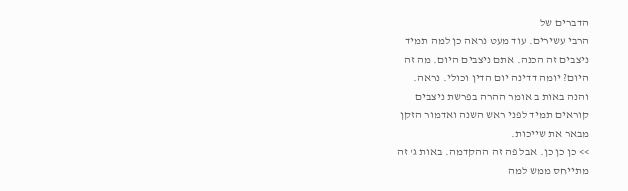הדברים של
הרבי עשירים. עוד מעט נראה כן למה תמיד
ניצבים זה הכנה. אתם ניצבים היום. מה זה
היום? יומה דדינה יום הדין וכולי. נראה.
והנה באות ב אומר ההרה בפרשת ניצבים
קוראים תמיד לפני ראש השנה ואדמור הזקן
מבאר את שייכות.
>> כן כן כן. אבל פה זה ההקדמה. באות ג' זה
מתייחס ממש למה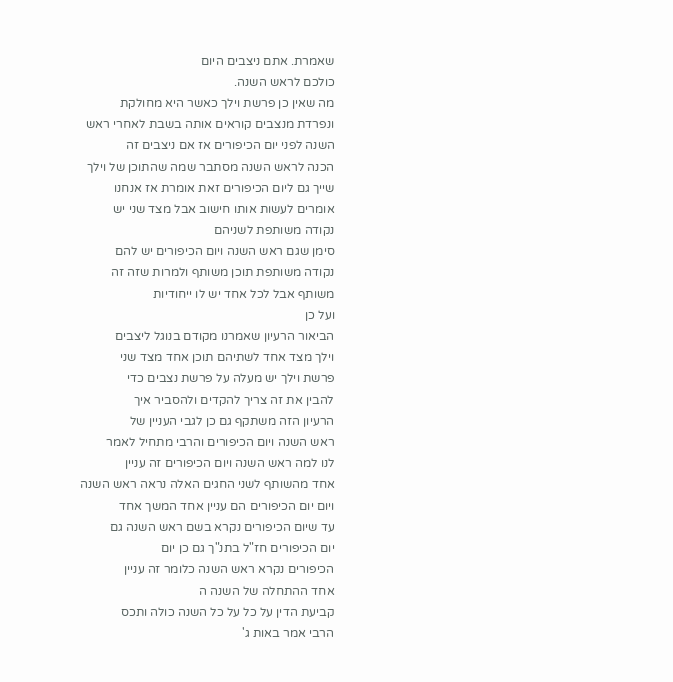שאמרת. אתם ניצבים היום
כולכם לראש השנה.
מה שאין כן פרשת וילך כאשר היא מחולקת
ונפרדת מנצבים קוראים אותה בשבת לאחרי ראש
השנה לפני יום הכיפורים אז אם ניצבים זה
הכנה לראש השנה מסתבר שמה שהתוכן של וילך
שייך גם ליום הכיפורים זאת אומרת אז אנחנו
אומרים לעשות אותו חישוב אבל מצד שני יש
נקודה משותפת לשניהם
סימן שגם ראש השנה ויום הכיפורים יש להם
נקודה משותפת תוכן משותף ולמרות שזה זה
משותף אבל לכל אחד יש לו ייחודיות
ועל כן
הביאור הרעיון שאמרנו מקודם בנוגל ליצבים
וילך מצד אחד לשתיהם תוכן אחד מצד שני
פרשת וילך יש מעלה על פרשת נצבים כדי
להבין את זה צריך להקדים ולהסביר איך
הרעיון הזה משתקף גם כן לגבי העניין של
ראש השנה ויום הכיפורים והרבי מתחיל לאמר
לנו למה ראש השנה ויום הכיפורים זה עניין
אחד מהשותף לשני החגים האלה נראה ראש השנה
ויום יום הכיפורים הם עניין אחד המשך אחד
עד שיום הכיפורים נקרא בשם ראש השנה גם
יום הכיפורים חז"ל בתנ"ך גם כן יום
הכיפורים נקרא ראש השנה כלומר זה עניין
אחד ההתחלה של השנה ה
קביעת הדין על כל על כל השנה כולה ותכס
הרבי אמר באות ג'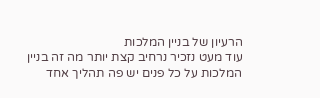הרעיון של בניין המלכות
עוד מעט נזכיר נרחיב קצת יותר מה זה בניין
המלכות על כל פנים יש פה תהליך אחד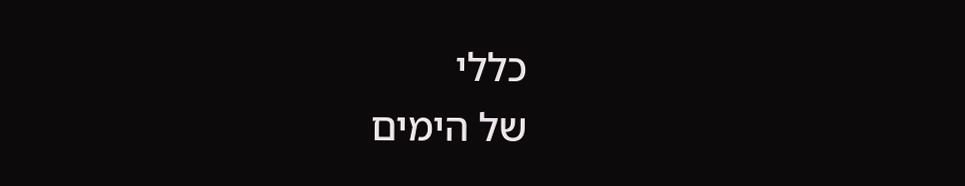כללי
של הימים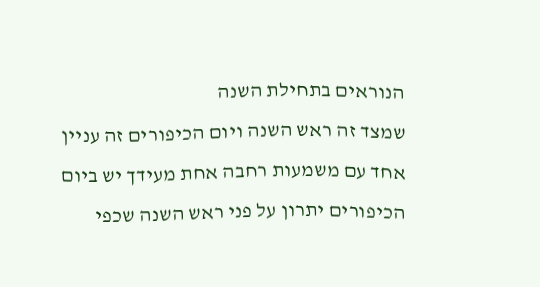הנוראים בתחילת השנה
שמצד זה ראש השנה ויום הכיפורים זה עניין
אחד עם משמעות רחבה אחת מעידך יש ביום
הכיפורים יתרון על פני ראש השנה שכפי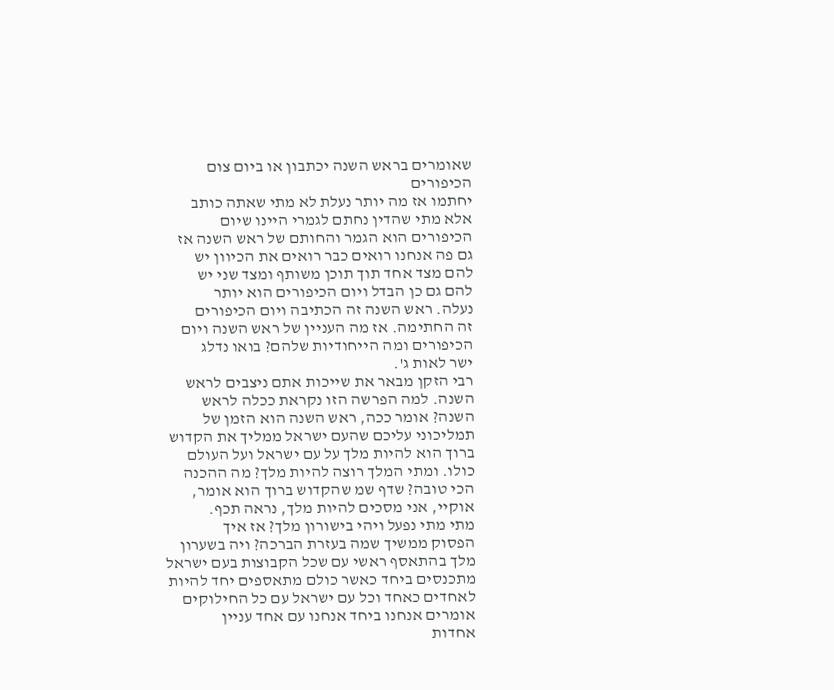שאומרים בראש השנה יכתבון או ביום צום
הכיפורים
יחתמו אז מה יותר נעלת לא מתי שאתה כותב
אלא מתי שהדין נחתם לגמרי היינו שיום
הכיפורים הוא הגמר והחותם של ראש השנה אז
גם פה אנחנו רואים כבר רואים את הכיוון יש
להם מצד אחד תוך תוכן משותף ומצד שני יש
להם גם כן הבדל ויום הכיפורים הוא יותר
נעלה. ראש השנה זה הכתיבה ויום הכיפורים
זה החתימה. אז מה העניין של ראש השנה ויום
הכיפורים ומה הייחודיות שלהם? בואו נדלג
ישר לאות ג'.
רבי הזקן מבאר את שייכות אתם ניצבים לראש
השנה. למה הפרשה הזו נקראת ככלה לראש
השנה? אומר ככה, ראש השנה הוא הזמן של
תמליכוני עליכם שהעם ישראל ממליך את הקדוש
ברוך הוא להיות מלך על עם ישראל ועל העולם
כולו. ומתי המלך רוצה להיות מלך? מה ההכנה
הכי טובה? שדף שמ שהקדוש ברוך הוא אומר,
אוקיי, אני מסכים להיות מלך, נראה תכף.
מתי מתי נפעל ויהי בישורון מלך? אז איך
הפסוק ממשיך שמה בעזרת הברכה? ויה בשערון
מלך בהתאסף ראשי עם שכל הקבוצות בעם ישראל
מתכנסים ביחד כאשר כולם מתאספים יחד להיות
לאחדים כאחד וכל עם ישראל עם כל החילוקים
אומרים אנחנו ביחד אנחנו עם אחד עניין
אחדות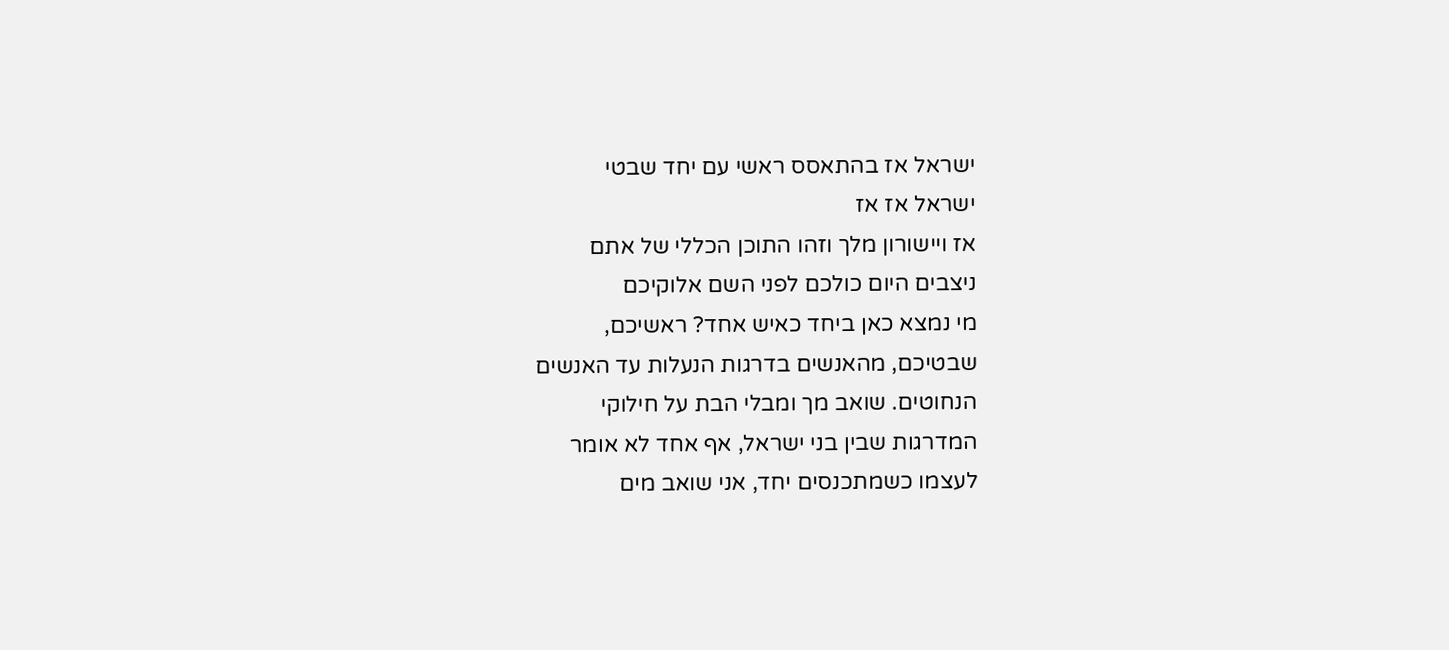ישראל אז בהתאסס ראשי עם יחד שבטי
ישראל אז אז
אז ויישורון מלך וזהו התוכן הכללי של אתם
ניצבים היום כולכם לפני השם אלוקיכם
מי נמצא כאן ביחד כאיש אחד? ראשיכם,
שבטיכם, מהאנשים בדרגות הנעלות עד האנשים
הנחוטים. שואב מך ומבלי הבת על חילוקי
המדרגות שבין בני ישראל, אף אחד לא אומר
לעצמו כשמתכנסים יחד, אני שואב מים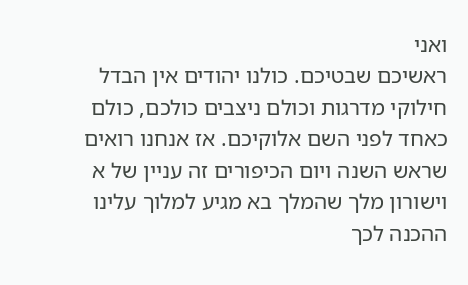ואני
ראשיכם שבטיכם. כולנו יהודים אין הבדל
חילוקי מדרגות וכולם ניצבים כולכם, כולם
כאחד לפני השם אלוקיכם. אז אנחנו רואים
שראש השנה ויום הכיפורים זה עניין של א
וישורון מלך שהמלך בא מגיע למלוך עלינו
ההכנה לכך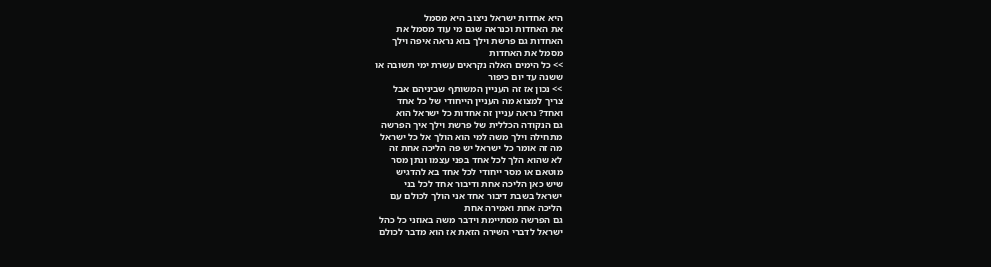היא אחדות ישראל ניצוב היא מסמל
את האחדות וכנראה שגם מי עוד מסמל את
האחדות גם פרשת וילך בוא נראה איפה וילך
מסמל את האחדות
>> כל הימים האלה נקראים עשרת ימי תשובה או
ששנה עד יום כיפור
>> נכון אז זה העניין המשותף שביניהם אבל
צריך למצוא מה העניין הייחודי של כל אחד
ואחד? נראה עניין זה אחדות כל ישראל הוא
גם הנקודה הכללית של פרשת וילך איך הפרשה
מתחילה וילך משה למי הוא הולך אל כל ישראל
מה זה אומר כל ישראל יש פה הליכה אחת זה
לא שהוא הלך לכל אחד בפני עצמו ונתן מסר
מוטאם או מסר ייחודי לכל אחד בא להדגיש
שיש כאן הליכה אחת ודיבור אחד לכל בני
ישראל בשבת דיבור אחד אני הולך לכולם עם
הליכה אחת ואמירה אחת
גם הפרשה מסתיימת וידבר משה באוזני כל כהל
ישראל לדברי השירה הזאת אז הוא מדבר לכולם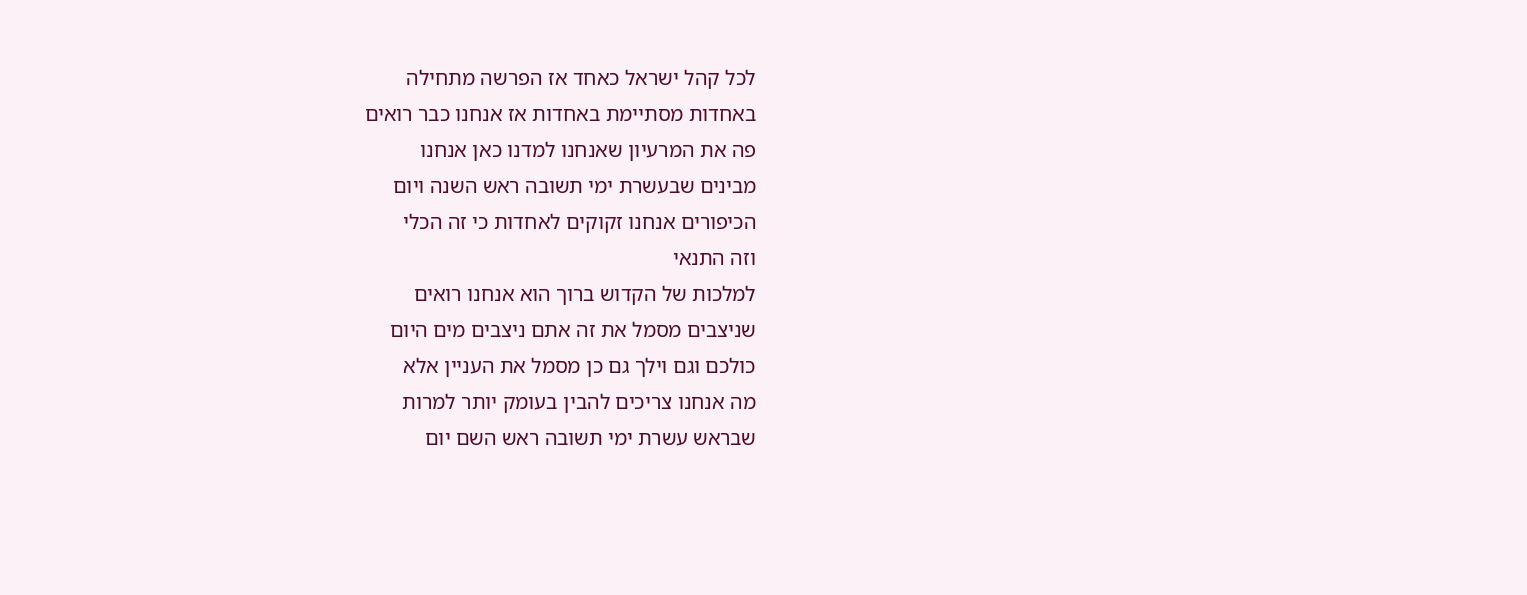לכל קהל ישראל כאחד אז הפרשה מתחילה
באחדות מסתיימת באחדות אז אנחנו כבר רואים
פה את המרעיון שאנחנו למדנו כאן אנחנו
מבינים שבעשרת ימי תשובה ראש השנה ויום
הכיפורים אנחנו זקוקים לאחדות כי זה הכלי
וזה התנאי
למלכות של הקדוש ברוך הוא אנחנו רואים
שניצבים מסמל את זה אתם ניצבים מים היום
כולכם וגם וילך גם כן מסמל את העניין אלא
מה אנחנו צריכים להבין בעומק יותר למרות
שבראש עשרת ימי תשובה ראש השם יום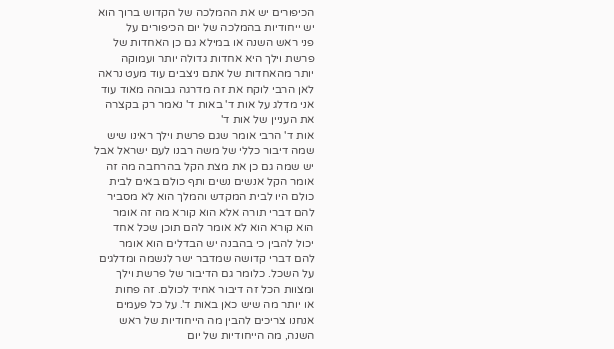הכיפורים יש את ההמלכה של הקדוש ברוך הוא
יש ייחודיות בהמלכה של יום הכיפורים על
פני ראש השנה או במילא גם כן האחדות של
פרשת וילך היא אחדות גדולה יותר ועמוקה
יותר מהאחדות של אתם ניצבים עוד מעט נראה
לאן הרבי לוקח את זה מדרגה גבוהה מאוד עוד
אני מדלג על אות ד' באות ד' נאמר רק בקצרה
את העניין של אות ד'
אות ד' הרבי אומר שגם פרשת וילך ראינו שיש
שמה דיבור כללי של משה רבנו לעם ישראל אבל
יש שמה גם כן את מצת הקל בהרחבה מה זה
אומר הקל אנשים נשים ותף כולם באים לבית
כולם היו לבית המקדש והמלך הוא לא מסביר
להם דברי תורה אלא הוא קורא מה זה אומר
הוא קורא הוא לא אומר להם תוכן שכל אחד
יכול להבין כי בהבנה יש הבדלים הוא אומר
להם דברי קדושה שמדבר ישר לנשמה ומדלגים
על השכל. כלומר גם הדיבור של פרשת וילך
ומצוות הכל זה דיבור אחיד לכולם. זה פחות
או יותר מה שיש כאן באות ד'. על כל פעמים
אנחנו צריכים להבין מה הייחודיות של ראש
השנה, מה הייחודיות של יום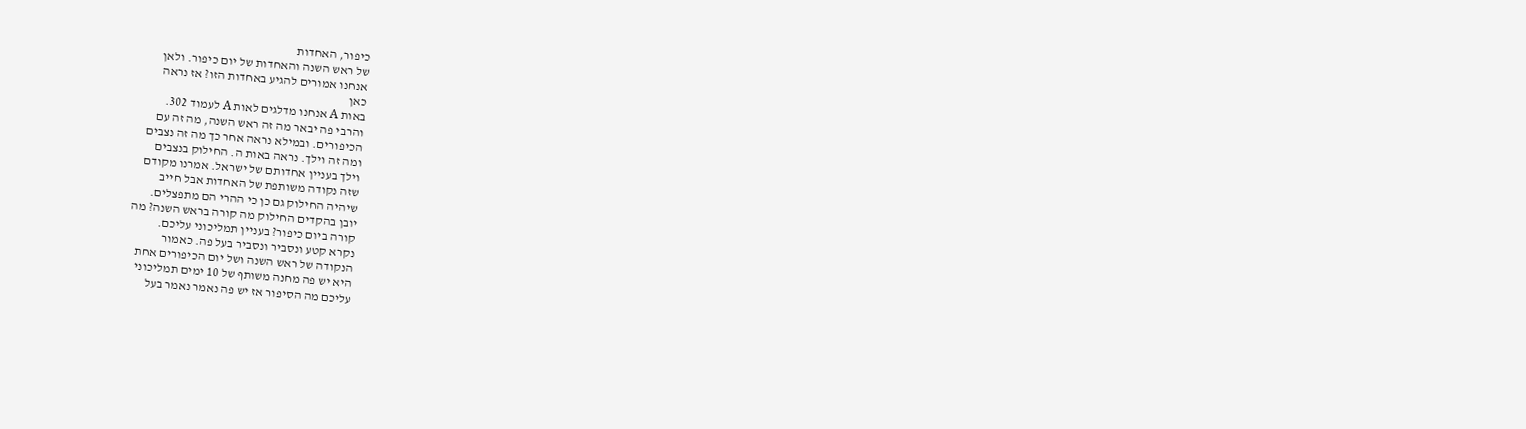כיפור, האחדות
של ראש השנה והאחדות של יום כיפור. ולאן
אנחנו אמורים להגיע באחדות הזו? אז נראה
כאן
באות A אנחנו מדלגים לאות A לעמוד 302.
והרבי פה יבאר מה זה ראש השנה, מה זה עם
הכיפורים. ובמילא נראה אחר כך מה זה נצבים
ומה זה וילך. נראה באות ה. החילוק בנצבים
וילך בעניין אחדותם של ישראל. אמרנו מקודם
שזה נקודה משותפת של האחדות אבל חייב
שיהיה החילוק גם כן כי ההרי הם מתפצלים.
יובן בהקדים החילוק מה קורה בראש השנה? מה
קורה ביום כיפור? בעניין תמליכוני עליכם.
נקרא קטע ונסביר ונסביר בעל פה. כאמור
הנקודה של ראש השנה ושל יום הכיפורים אחת
היא יש פה מחנה משותף של 10 ימים תמליכוני
עליכם מה הסיפור אז יש פה נאמר נאמר בעל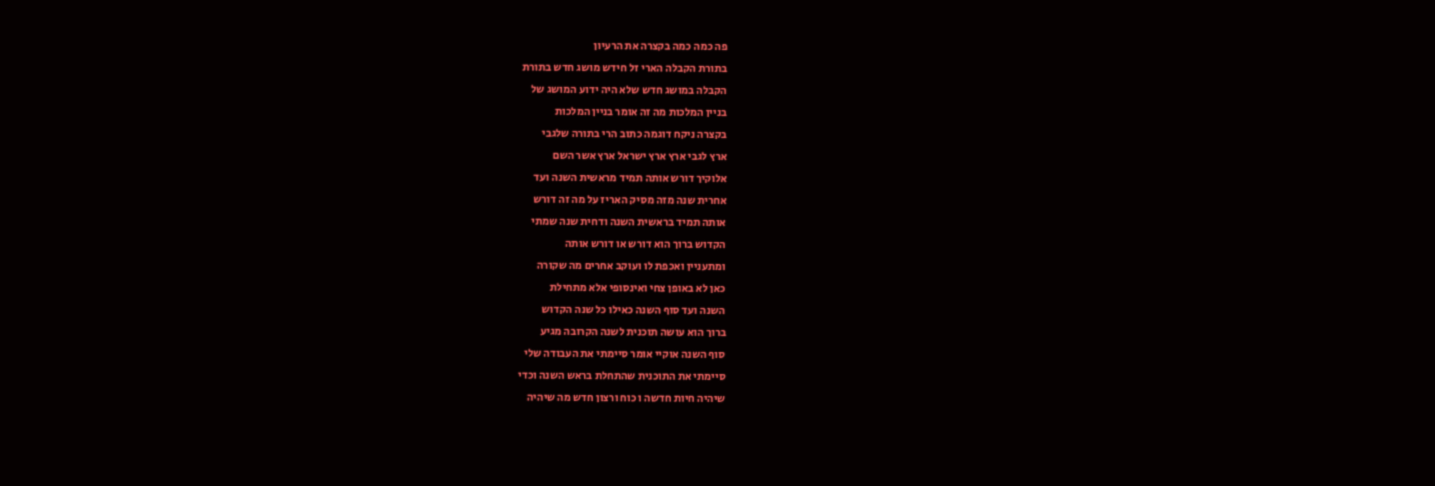פה כמה כמה בקצרה את הרעיון
בתורת הקבלה הארי זל חידש מושג חדש בתורת
הקבלה במושג חדש שלא היה ידוע המושג של
בניין המלכות מה זה אומר בניין המלכות
בקצרה ניקח דוגמה כתוב הרי בתורה שלגבי
ארץ לגבי ארץ ארץ ישראל ארץ אשר השם
אלוקיך דורש אותה תמיד מראשית השנה ועד
אחרית שנה מזה מסיק האריז על מה זה דורש
אותה תמיד בראשית השנה ודחית שנה שמתי
הקדוש ברוך הוא דורש או דורש אותה
ומתעניין ואכפת לו ועוקב אחרים מה שקורה
כאן לא באופן צחי ואינסופי אלא מתחילת
השנה ועד סוף השנה כאילו כל שנה הקדוש
ברוך הוא עושה תוכנית לשנה הקרובה מגיע
סוף השנה אוקיי אומר סיימתי את העבודה שלי
סיימתי את התוכנית שהתחלת בראש השנה וכדי
שיהיה חיות חדשה ו כוח ורצון חדש מה שיהיה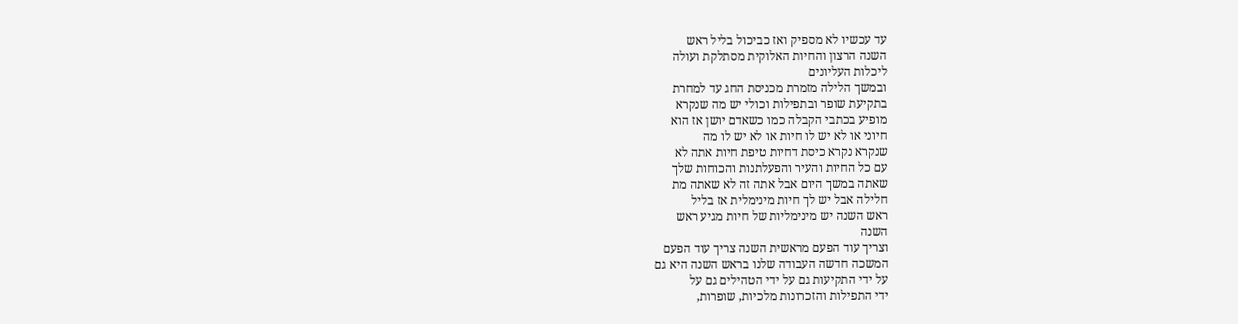עד עכשיו לא מספיק ואז כביכול בליל ראש
השנה הרצון והחיות האלוקית מסתלקת ועולה
ליכלות העליונים
ובמשך הלילה מזמרת מכניסת החג עד למחרת
בתקיעת שופר ובתפילות וכולי יש מה שנקרא
מופיע בכתבי הקבלה כמו כשאדם יושן אז הוא
חיוני או לא יש לו חיות או לא יש לו מה
שנקרא נקרא כיסת דחיות טיפת חיות אתה לא
עם כל החיות והעיר והפעלתנות והכוחות שלך
שאתה במשך היום אבל אתה זה לא שאתה מת
חלילה אבל יש לך חיות מינימלית אז בליל
ראש השנה יש מינימליות של חיות מגיע ראש
השנה
וצריך עוד הפעם מראשית השנה צריך עוד הפעם
המשכה חדשה העבודה שלנו בראש השנה היא גם
על ידי התקיעות גם על ידי הטהילים גם על
ידי התפילות והזכרונות מלכיות, שופרות,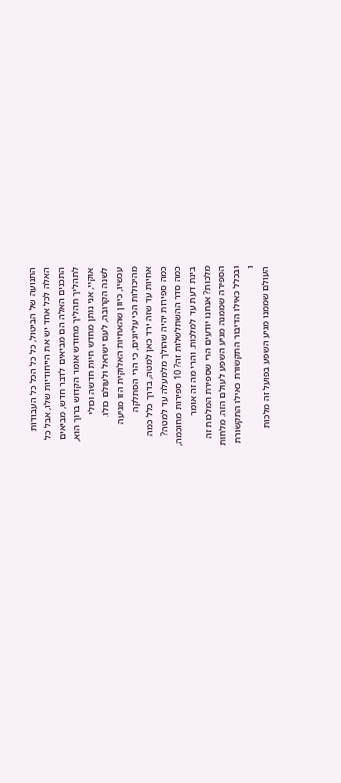התנועה של הביטול, כל כל הכל כל העבודות
האלה לכל אחד יש את הייחודיות שלו, אבל כל
התכנים האלה הם מביאים לדבר חדש, מביאים
לתהליך תהליך מחודש אומר הקדוש ברוך הוא,
אוקיי, אני נותן מחדש חיות חדשה וכולי
לשנה הקרובה, לעם ישראל ולעולם כולו.
עכשיו, כיוון שהאחיות האלוקית הזו מגיעה
מהיכולות הכי עליונים, כי הרי הסתלקה
אחיות עד שזה ירד כאן למטה, בדרך כלל כמה
כמה ספירות יהיה שהולך מלמעלה עד למטה?
כמה סדר ההשתלשלות זה? 10 ספירות מחוכמה,
בינת דעת עד למלכות. והרי מה זה אומר
מלכות? אנחנו יודעים הרי שספירת המלכות זה
הספירה שממנה מגיע השפע לעולם הזה. מלחות
ובכלל כאילו הדיבור התקשורת כאילו התקשורת
ו
העולם שממנו מגיע השפע בפועל זה מלכות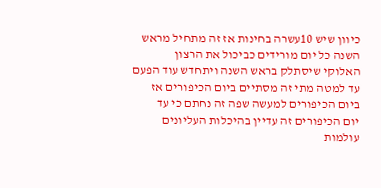כיוון שיש 10עשרה בחינות אז זה מתחיל מראש
השנה כל יום מורידים כביכול את הרצון
האלוקי שיסתלק בראש השנה ויתחדש עוד הפעם
עד למטה מתי זה מסתיים ביום הכיפורים אז
ביום הכיפורים למעשה שפה זה נחתם כי עד
יום הכיפורים זה עדיין בהיכלות העליונים
עולמות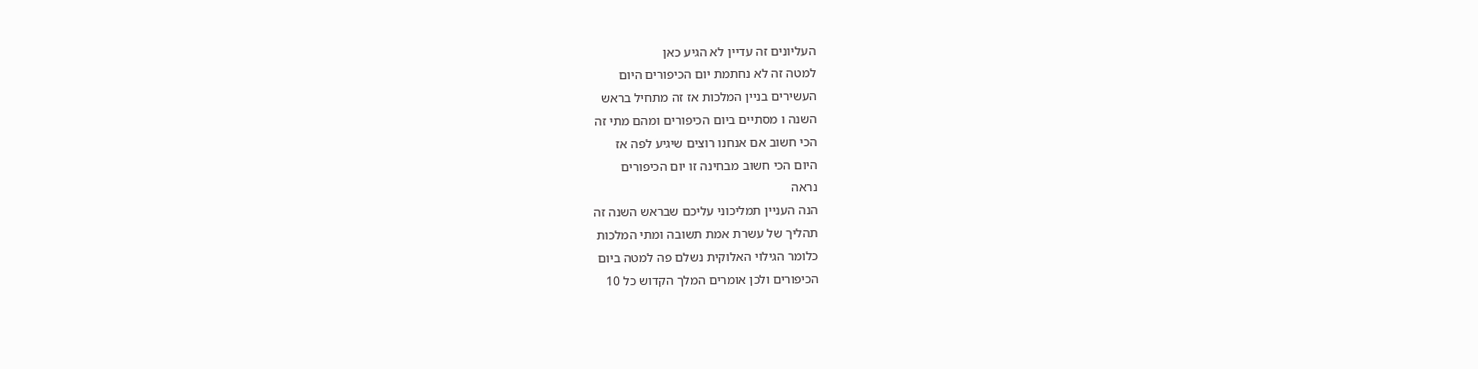העליונים זה עדיין לא הגיע כאן
למטה זה לא נחתמת יום הכיפורים היום
העשירים בניין המלכות אז זה מתחיל בראש
השנה ו מסתיים ביום הכיפורים ומהם מתי זה
הכי חשוב אם אנחנו רוצים שיגיע לפה אז
היום הכי חשוב מבחינה זו יום הכיפורים
נראה
הנה העניין תמליכוני עליכם שבראש השנה זה
תהליך של עשרת אמת תשובה ומתי המלכות
כלומר הגילוי האלוקית נשלם פה למטה ביום
הכיפורים ולכן אומרים המלך הקדוש כל 10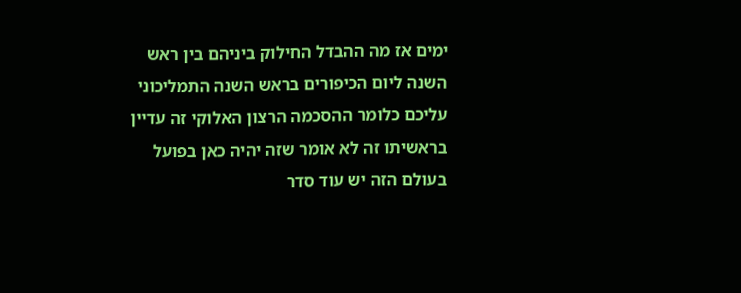ימים אז מה ההבדל החילוק ביניהם בין ראש
השנה ליום הכיפורים בראש השנה התמליכוני
עליכם כלומר ההסכמה הרצון האלוקי זה עדיין
בראשיתו זה לא אומר שזה יהיה כאן בפועל
בעולם הזה יש עוד סדר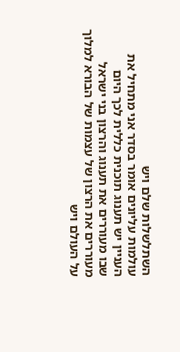השתלשלות שלם ויש
עולמות עליונים אומר בסדר אני מתחיל את
העניין יש תענוג תוכנית כללית לכך היום
שבו מעוררים את תענוג והרצון בני ישראל
מעוררים את הרצון של עצמות של הבורא למלוך
על העולם ויש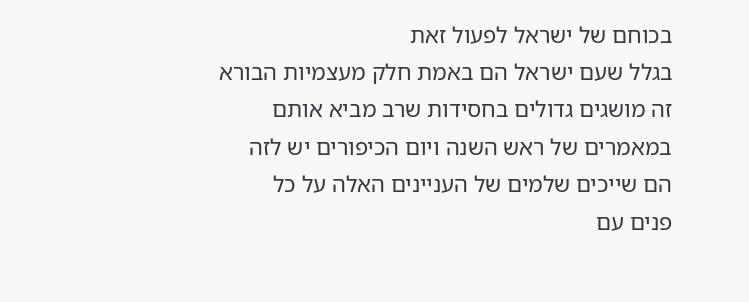בכוחם של ישראל לפעול זאת
בגלל שעם ישראל הם באמת חלק מעצמיות הבורא
זה מושגים גדולים בחסידות שרב מביא אותם
במאמרים של ראש השנה ויום הכיפורים יש לזה
הם שייכים שלמים של העניינים האלה על כל
פנים עם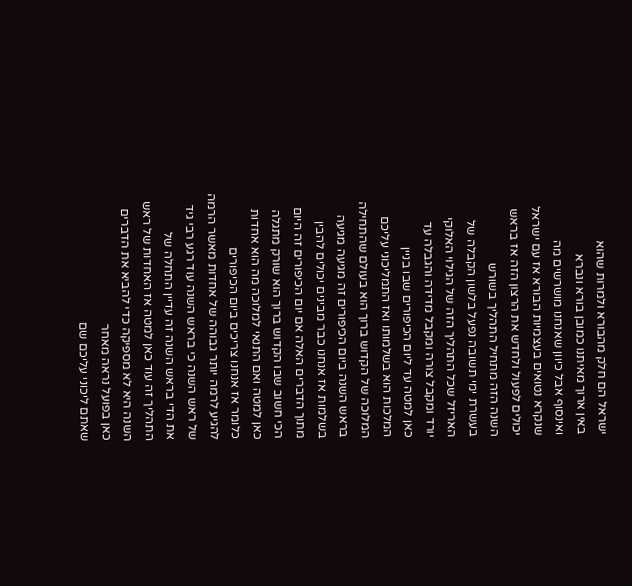ישראל הם חלק מהבורא ולמרות שהוא
באין ארוך מאיתנו כמובן בורא ונברא
ואינסוף אבל כיוון שאנחנו מושרשים מה
שנקרא נטואים בעצמיות הבורא אז עם ישראל
יכולים לפעול ולחדש את הרצון הזה אז בראש
השנה הזה מתחיל התהליך בשורש
בעשרת ימי תשובה נפעל בלשון הקבלה של
האריזל שכל התהליך הזה של הגילוי האלוקי
יורד ומקבל צורה ומקבל מדידה והגבלה עד
כאן למטה עד ליום הכיפורים שבו בניין
המלכות הוא בשלמותו ואז התמליכוני עליכם
המלוכה של הקדוש ברוך הוא בעולם שהתחילה
בראש השנה ביום הכיפורים זה מגיעה מגיעה
בשלמות אז אנחנו כבר מבינים יכולים להבין
מתוך הדברים האלה אם יום הכיפורים זה היום
הכי חשוב שבו הקדוש ברוך הוא שורק מתגלה
כאן למטה ואם התנאי למלוכה מה הוא אחדות
כלומר אז אנחנו צריכים ביום הכיפורים
להגיע לרמה יותר גבוהה של אחדות מאשר הרמה
של ראש השנה כי בראש השנה עוד רגע רבי גיד
את הדי בראש השנה זה עדיין התחלה של
התהליך זה עוד כאן למטה אז האחדות של ראש
השנה היא לא מספיקה כדי להביא את הדברים
כאן בפועל נראה מאחר
שאתם ליכוני עליכם שם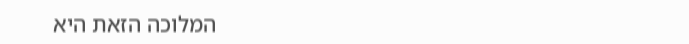המלוכה הזאת היא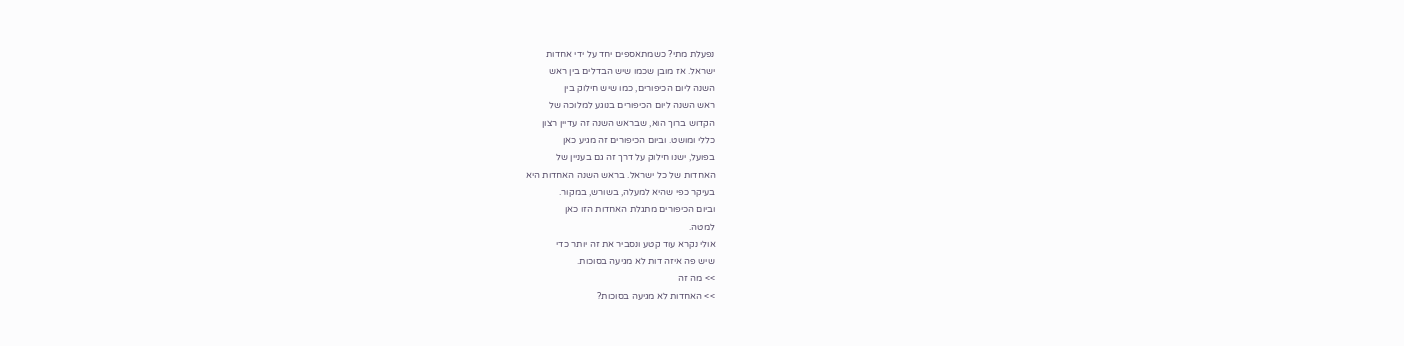נפעלת מתי? כשמתאספים יחד על ידי אחדות
ישראל. אז מובן שכמו שיש הבדלים בין ראש
השנה ליום הכיפורים, כמו שיש חילוק בין
ראש השנה ליום הכיפורים בנוגע למלוכה של
הקדוש ברוך הוא, שבראש השנה זה עדיין רצון
כללי ומושט. וביום הכיפורים זה מגיע כאן
בפועל, ישנו חילוק על דרך זה גם בעניין של
האחדות של כל ישראל. בראש השנה האחדות היא
בעיקר כפי שהיא למעלה, בשורש, במקור.
וביום הכיפורים מתגלת האחדות הזו כאן
למטה.
אולי נקרא עוד קטע ונסביר את זה יותר כדי
שיש פה איזה דות לא מגיעה בסוכות.
>> מה זה
>> האחדות לא מגיעה בסוכות?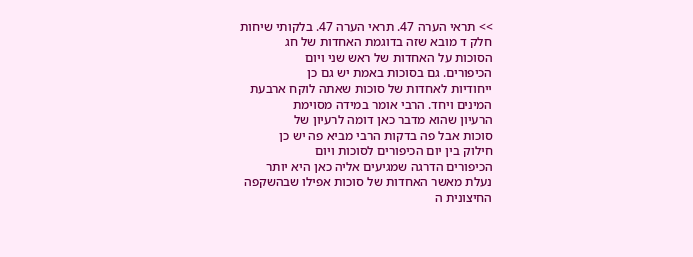>> תראי הערה 47. תראי הערה 47. בלקותי שיחות
חלק ד מובא שזה בדוגמת האחדות של חג
הסוכות על האחדות של ראש שני ויום
הכיפורים. גם בסוכות באמת יש גם כן
ייחודיות לאחדות של סוכות שאתה לוקח ארבעת
המינים ויחד. הרבי אומר במידה מסוימת
הרעיון שהוא מדבר כאן דומה לרעיון של
סוכות אבל פה בדקות הרבי מביא פה יש כן
חילוק בין יום הכיפורים לסוכות ויום
הכיפורים הדרגה שמגיעים אליה כאן היא יותר
נעלת מאשר האחדות של סוכות אפילו שבהשקפה
החיצונית ה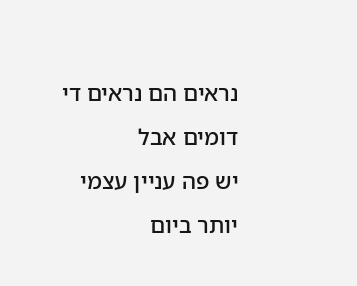נראים הם נראים די דומים אבל
יש פה עניין עצמי יותר ביום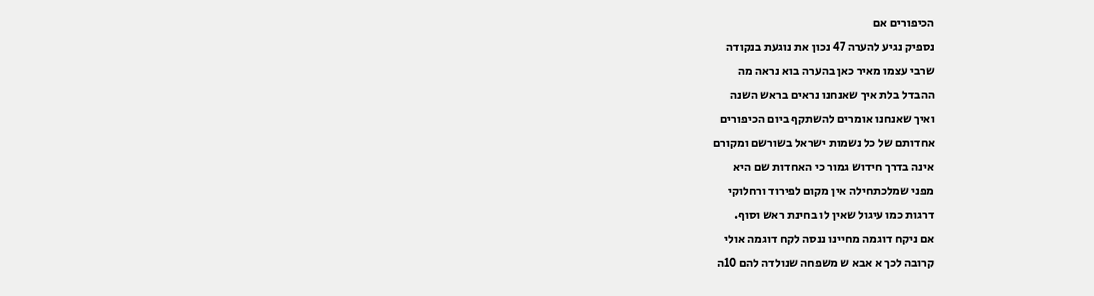הכיפורים אם
נספיק נגיע להערה 47 נכון את נוגעת בנקודה
שרבי עצמו מאיר כאן בהערה בוא נראה מה
ההבדל בלת איך שאנחנו נראים בראש השנה
ואיך שאנחנו אומרים להשתקף ביום הכיפורים
אחדותם של כל נשמות ישראל בשורשם ומקורם
אינה בדרך חידוש גמור כי האחדות שם היא
מפני שמלכתחילה אין מקום לפירוד ורחלוקי
דרגות כמו עיגול שאין לו בחינת ראש וסוף.
אם ניקח דוגמה מחיינו ננסה לקח דוגמה אולי
קרובה לכך א אבא ש משפחה שנולדה להם 10ה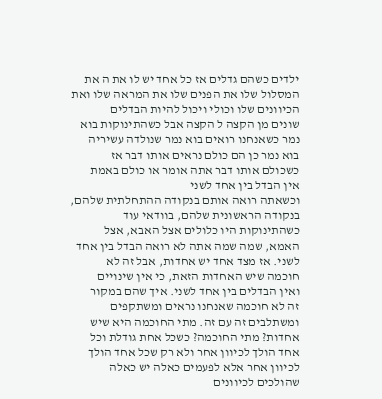ילדים כשהם גדלים אז כל אחד יש לו את ה את
המסלול שלו את הפנים שלו את המראה שלו ואת
הכיוונים שלו וכולי ויכול להיות הבדלים
שונים מן הקצה ל הקצה אבל כשהתינוקות בוא
נמר כשאנחנו רואים בוא נמר שנולדה עשיריה
בוא נמר כן הם כולם נראים אותו דבר אז
כשכולם אותו דבר אתה אומר או כולם באמת
אין הבדל בין אחד לשני
וכשאתה רואה אותם בנקודה ההתחלתית שלהם,
בנקודה הראשונית שלהם, בוודאי עוד
כשהתינוקות היו כלולים אצל האבא, אצל
האמא, שמה שמה אתה לא רואה הבדל בין אחד
לשני. אז מצד אחד יש אחדות, אבל זה לא
חוכמה שיש האחדות הזאת, כי אין שינויים
ואין הבדלים בין אחד לשני. איך שהם במקור
זה לא חוכמה שאנחנו נראים ומשתקפים
ומשתלבים זה עם זה. מתי החוכמה היא שיש
אחדות? מתי החוכמה? כשכל אחת גודלת וכל
אחד הולך לכיוון אחר ולא רק שכל אחד הולך
לכיוון אחר אלא לפעמים כאלה יש כאלה
שהולכים לכיוונים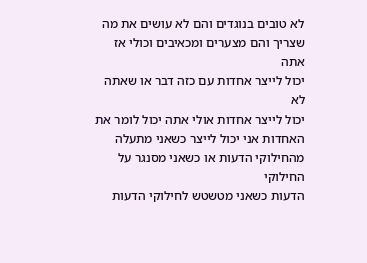לא טובים בנוגדים והם לא עושים את מה
שצריך והם מצערים ומכאיבים וכולי אז אתה
יכול לייצר אחדות עם כזה דבר או שאתה לא
יכול לייצר אחדות אולי אתה יכול לומר את
האחדות אני יכול לייצר כשאני מתעלה
מהחילוקי הדעות או כשאני מסנגר על החילוקי
הדעות כשאני מטשטש לחילוקי הדעות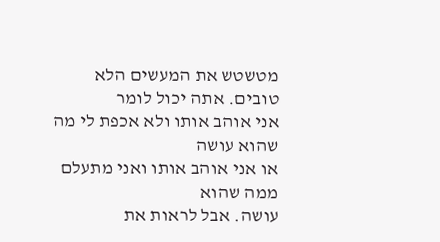מטשטש את המעשים הלא טובים. אתה יכול לומר
אני אוהב אותו ולא אכפת לי מה שהוא עושה
או אני אוהב אותו ואני מתעלם ממה שהוא
עושה. אבל לראות את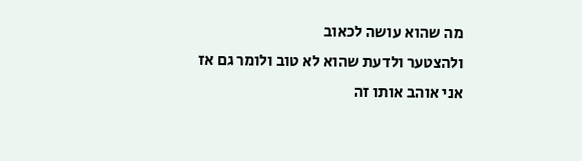מה שהוא עושה לכאוב
ולהצטער ולדעת שהוא לא טוב ולומר גם אז
אני אוהב אותו זה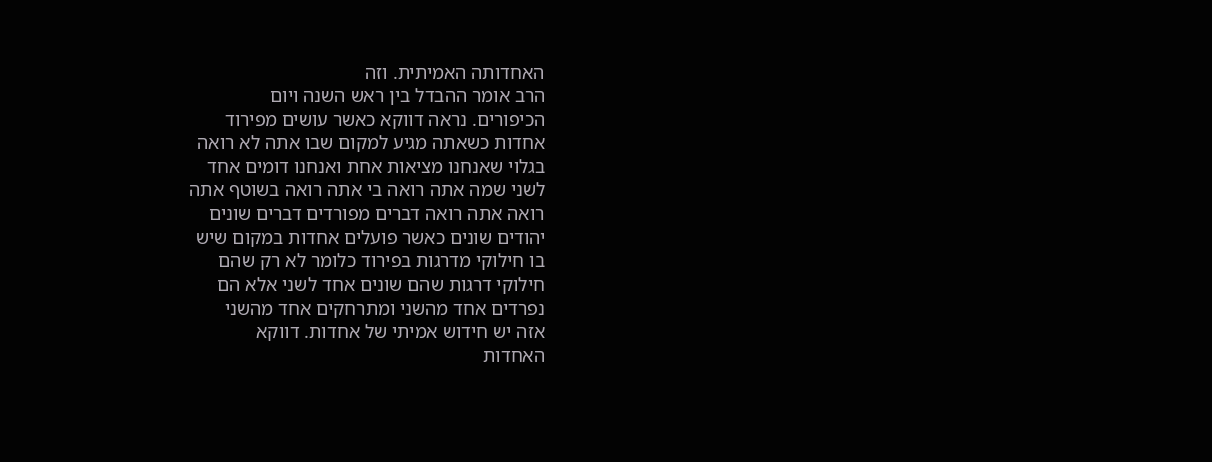האחדותה האמיתית. וזה
הרב אומר ההבדל בין ראש השנה ויום
הכיפורים. נראה דווקא כאשר עושים מפירוד
אחדות כשאתה מגיע למקום שבו אתה לא רואה
בגלוי שאנחנו מציאות אחת ואנחנו דומים אחד
לשני שמה אתה רואה בי אתה רואה בשוטף אתה
רואה אתה רואה דברים מפורדים דברים שונים
יהודים שונים כאשר פועלים אחדות במקום שיש
בו חילוקי מדרגות בפירוד כלומר לא רק שהם
חילוקי דרגות שהם שונים אחד לשני אלא הם
נפרדים אחד מהשני ומתרחקים אחד מהשני
אזה יש חידוש אמיתי של אחדות. דווקא
האחדות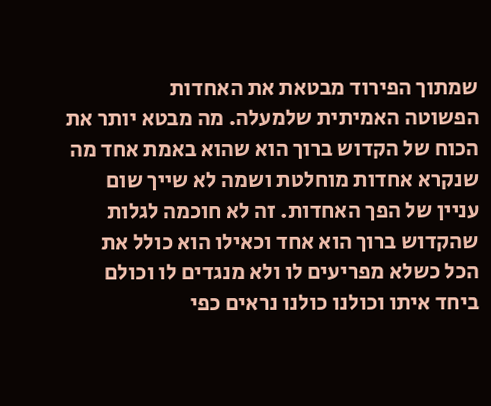שמתוך הפירוד מבטאת את האחדות
הפשוטה האמיתית שלמעלה. מה מבטא יותר את
הכוח של הקדוש ברוך הוא שהוא באמת אחד מה
שנקרא אחדות מוחלטת ושמה לא שייך שום
עניין של הפך האחדות. זה לא חוכמה לגלות
שהקדוש ברוך הוא אחד וכאילו הוא כולל את
הכל כשלא מפריעים לו ולא מנגדים לו וכולם
ביחד איתו וכולנו כולנו נראים כפי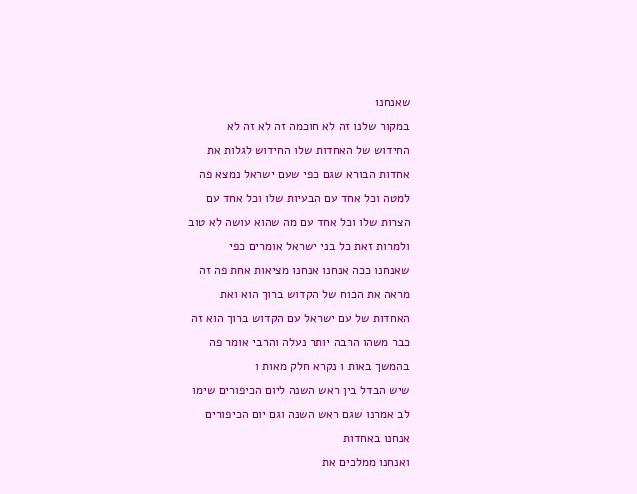שאנחנו
במקור שלנו זה לא חוכמה זה לא זה לא
החידוש של האחדות שלו החידוש לגלות את
אחדות הבורא שגם כפי שעם ישראל נמצא פה
למטה וכל אחד עם הבעיות שלו וכל אחד עם
הצרות שלו וכל אחד עם מה שהוא עושה לא טוב
ולמרות זאת כל בני ישראל אומרים כפי
שאנחנו ככה אנחנו אנחנו מציאות אחת פה זה
מראה את הכוח של הקדוש ברוך הוא ואת
האחדות של עם ישראל עם הקדוש ברוך הוא זה
כבר משהו הרבה יותר נעלה והרבי אומר פה
בהמשך באות ו נקרא חלק מאות ו
שיש הבדל בין ראש השנה ליום הכיפורים שימו
לב אמרנו שגם ראש השנה וגם יום הכיפורים
אנחנו באחדות
ואנחנו ממלכים את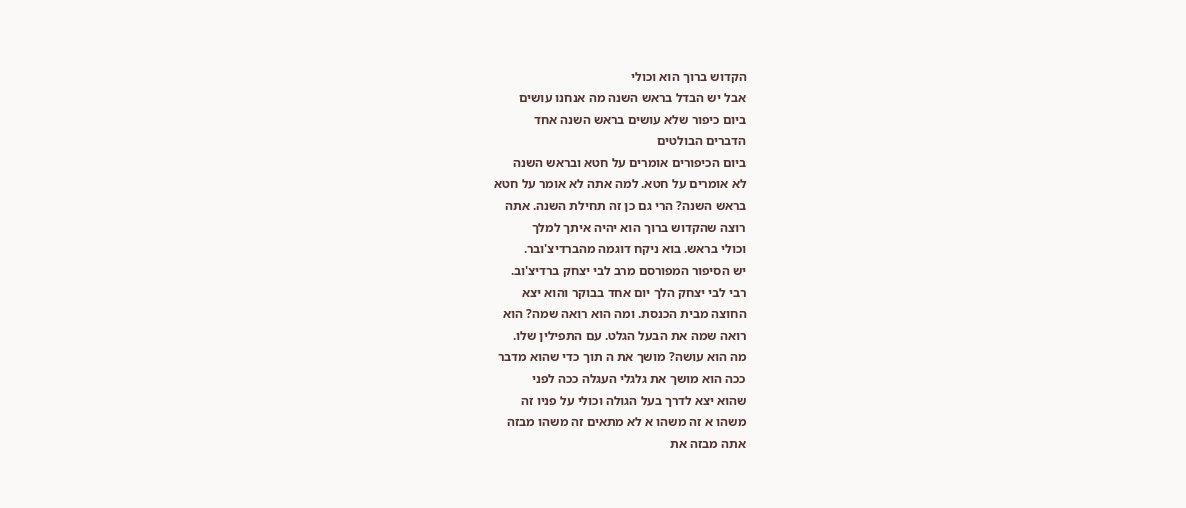הקדוש ברוך הוא וכולי
אבל יש הבדל בראש השנה מה אנחנו עושים
ביום כיפור שלא עושים בראש השנה אחד
הדברים הבולטים
ביום הכיפורים אומרים על חטא ובראש השנה
לא אומרים על חטא. למה אתה לא אומר על חטא
בראש השנה? הרי גם כן זה תחילת השנה. אתה
רוצה שהקדוש ברוך הוא יהיה איתך למלך
וכולי בראש. בוא ניקח דוגמה מהברדיצ'ובר.
יש הסיפור המפורסם מרב לבי יצחק ברדיצ'וב.
רבי לבי יצחק הלך יום אחד בבוקר והוא יצא
החוצה מבית הכנסת. ומה הוא רואה שמה? הוא
רואה שמה את הבעל הגלט. עם התפילין שלו.
מה הוא עושה? מושך את ה תוך כדי שהוא מדבר
ככה הוא מושך את גלגלי העגלה ככה לפני
שהוא יצא לדרך בעל הגולה וכולי על פניו זה
משהו א זה משהו א לא מתאים זה משהו מבזה
אתה מבזה את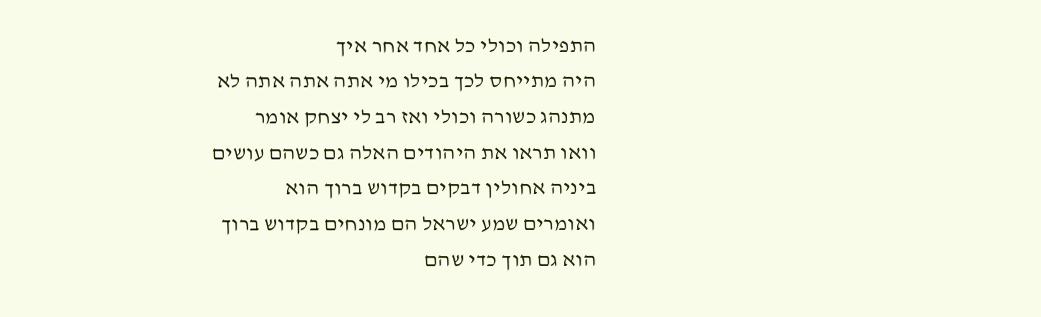התפילה וכולי כל אחד אחר איך
היה מתייחס לכך בכילו מי אתה אתה אתה לא
מתנהג כשורה וכולי ואז רב לי יצחק אומר
וואו תראו את היהודים האלה גם כשהם עושים
ביניה אחולין דבקים בקדוש ברוך הוא
ואומרים שמע ישראל הם מונחים בקדוש ברוך
הוא גם תוך כדי שהם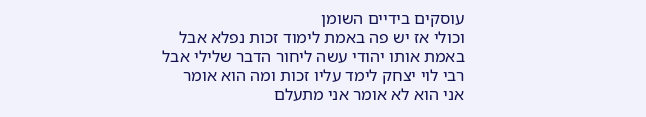עוסקים בידיים השומן
וכולי אז יש פה באמת לימוד זכות נפלא אבל
באמת אותו יהודי עשה ליחור הדבר שלילי אבל
רבי לוי יצחק לימד עליו זכות ומה הוא אומר
אני הוא לא אומר אני מתעלם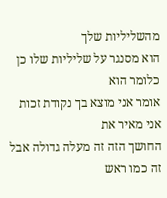מהשליליות שלך
הוא מסנגר על שליליות שלו כן כלומר הוא
אומר אני מוצא בך נקודת זכות אני מאיר את
החושך הזה זה מעלה גדולה אבל זה כמו ראש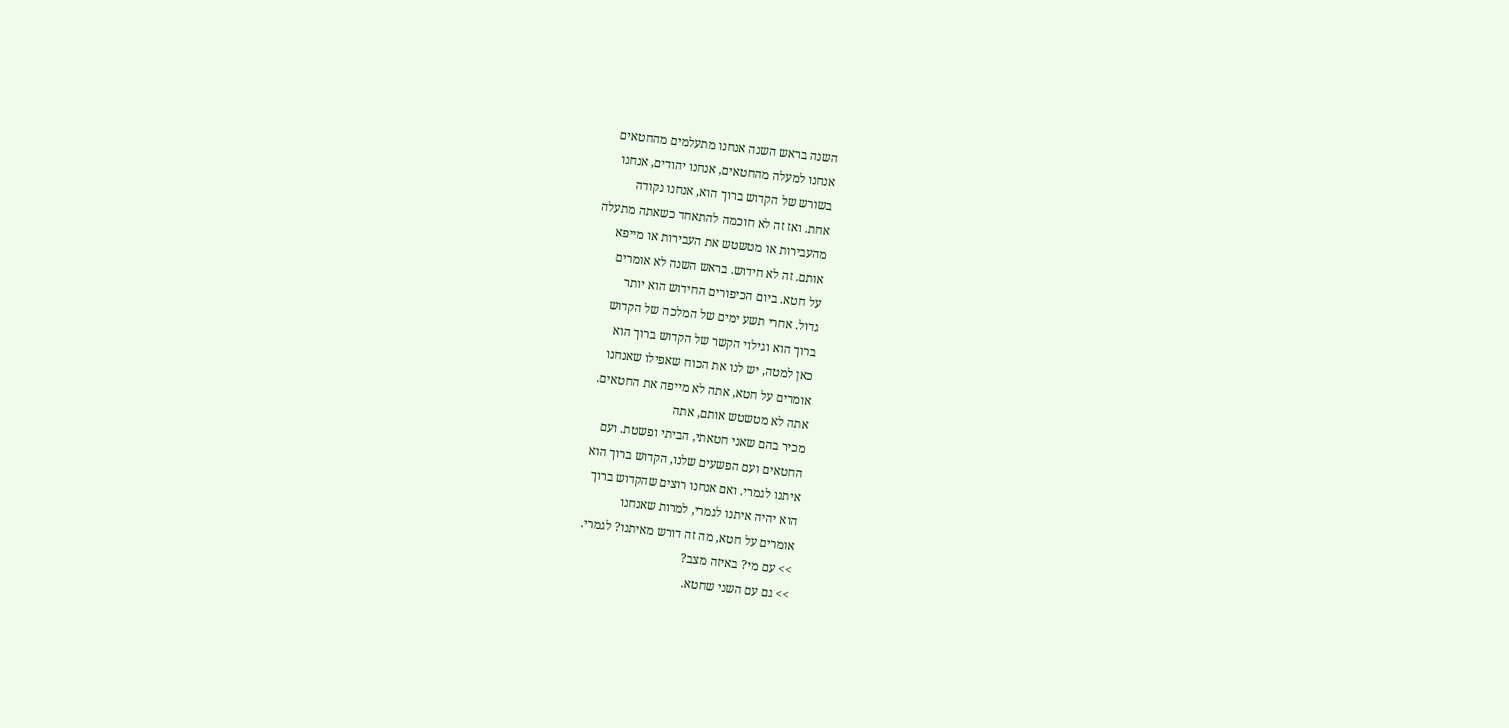השנה בראש השנה אנחנו מתעלמים מהחטאים
אנחנו למעלה מהחטאים, אנחנו יהודים, אנחנו
בשורש של הקדוש ברוך הוא, אנחנו נקודה
אחת. ואז זה לא חוכמה להתאחד כשאתה מתעלה
מהעבירות או מטשטש את העבירות או מייפא
אותם. זה לא חידוש. בראש השנה לא אומרים
על חטא. ביום הכיפורים החידוש הוא יותר
גדול. אחרי תשע ימים של המלכה של הקדוש
ברוך הוא וגילוי הקשר של הקדוש ברוך הוא
כאן למטה, יש לנו את הכוח שאפילו שאנחנו
אומרים על חטא, אתה לא מייפה את החטאים.
אתה לא מטשטש אותם, אתה
מכיר בהם שאני חטאתי, הביתי ופשטת. ועם
החטאים ועם הפשעים שלנו, הקדוש ברוך הוא
איתנו לגמרי. ואם אנחנו רוצים שהקדוש ברוך
הוא יהיה איתנו לגמרי, למרות שאנחנו
אומרים על חטא, מה זה דורש מאיתנו? לגמרי.
>> עם מי? באיזה מצב?
>> גם עם השני שחטא.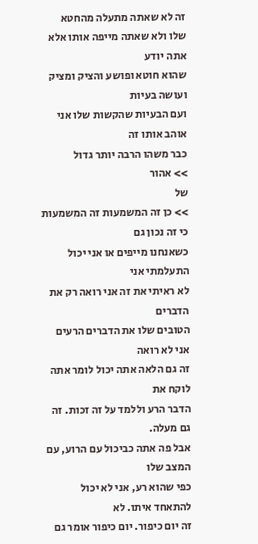זה לא שאתה מתעלה מהחטא
שלו ולא שאתה מייפה אותו אלא אתה יודע
שהוא חוטא ופושע והציק ומציק ועושה בעיות
ועם הבעיות שהקשות שלו אני אוהב אותו זה
כבר משהו הרבה יותר גדול
>> אהור
של
>> כן זה המשמעות זה המשמעות כי זה נכון גם
כשאנחנו מייפים או אני יכול התעלמתי אני
לא ראיתי את זה אני רואה רק את הדברים
הטובים שלו את הדברים הרעים אני לא רואה
זה גם הלאה אתה יכול לומר אתה לוקח את
הדבר הרע וללמד על זה זכות. זה גם מעלה.
אבל פה אתה כביכול עם הרוע, עם המצב שלו
כפי שהוא רע, אני לא יכול להתאחד איתו. לא
זה יום כיפור. יום כיפור אומר גם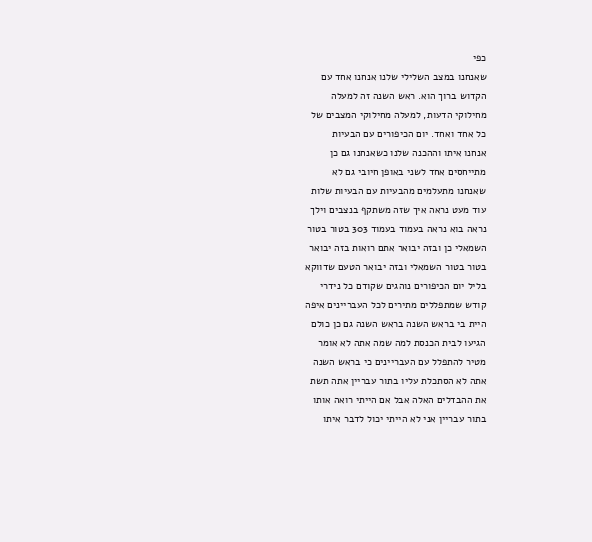כפי
שאנחנו במצב השלילי שלנו אנחנו אחד עם
הקדוש ברוך הוא. ראש השנה זה למעלה
מחילוקי הדעות, למעלה מחילוקי המצבים של
כל אחד ואחד. יום הכיפורים עם הבעיות
אנחנו איתו וההכנה שלנו כשאנחנו גם כן
מתייחסים אחד לשני באופן חיובי גם לא
שאנחנו מתעלמים מהבעיות עם הבעיות שלות
עוד מעט נראה איך שזה משתקף בנצבים וילך
נראה בוא נראה בעמוד בעמוד 303 בטור בטור
השמאלי כן ובזה יבואר אתם רואות בזה יבואר
בטור בטור השמאלי ובזה יבואר הטעם שדווקא
בליל יום הכיפורים נוהגים שקודם כל נידרי
קודש שמתפללים מתירים לכל העבריינים איפה
היית בי בראש השנה בראש השנה גם כן כולם
הגיעו לבית הכנסת למה שמה אתה לא אומר
מטיר להתפלל עם העבריינים כי בראש השנה
אתה לא הסתכלת עליו בתור עבריין אתה תשת
את ההבדלים האלה אבל אם הייתי רואה אותו
בתור עבריין אני לא הייתי יכול לדבר איתו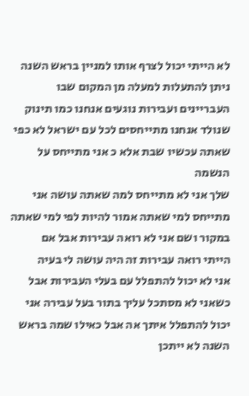לא הייתי יכול לצרף אותו למניין בראש השנה
ניתן להתעלות למעלה מן המקום שבו
העבריינים ועבירות נוגעים אנחנו כמו תינוק
שנולד אנחנו מתייחסים לכל עם ישראל לא כפי
שאתה עכשיו שבת אלא כ אני מתייחס על הנשמה
שלך אני לא מתייחס למה שאתה עושה אני
מתייחס למי שאתה אמור להיות לפי למי שאתה
במקור ושם אני לא רואה עבירות אבל אם
הייתי רואה עבירות זה היה עושה לי בעיה
אני לא יכול להתפלל עם בעלי העבירות אבל
כשאני לא מסתכל עליך בתור בעל עבירה אני
יכול להתפלל איתך אה אבל כאילו שמה בראש
השנה לא ייתכן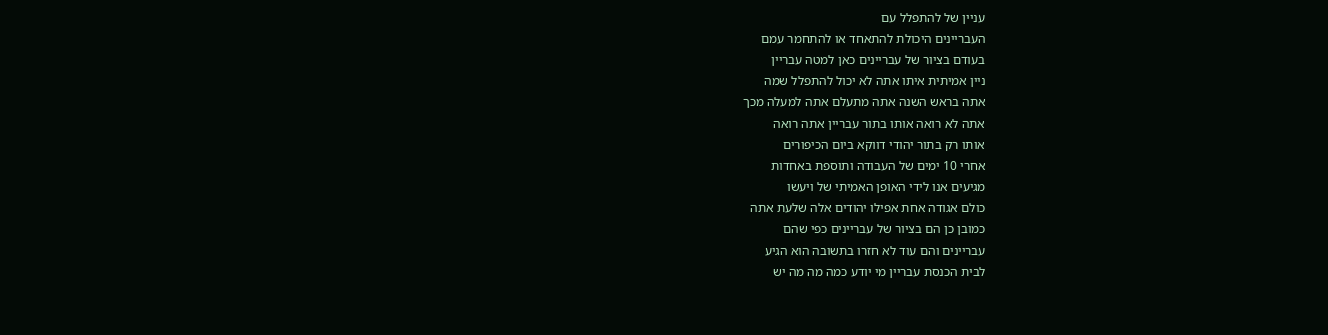עניין של להתפלל עם
העבריינים היכולת להתאחד או להתחמר עמם
בעודם בציור של עבריינים כאן למטה עבריין
ניין אמיתית איתו אתה לא יכול להתפלל שמה
אתה בראש השנה אתה מתעלם אתה למעלה מכך
אתה לא רואה אותו בתור עבריין אתה רואה
אותו רק בתור יהודי דווקא ביום הכיפורים
אחרי 10 ימים של העבודה ותוספת באחדות
מגיעים אנו לידי האופן האמיתי של ויעשו
כולם אגודה אחת אפילו יהודים אלה שלעת אתה
כמובן כן הם בציור של עבריינים כפי שהם
עבריינים והם עוד לא חזרו בתשובה הוא הגיע
לבית הכנסת עבריין מי יודע כמה מה מה יש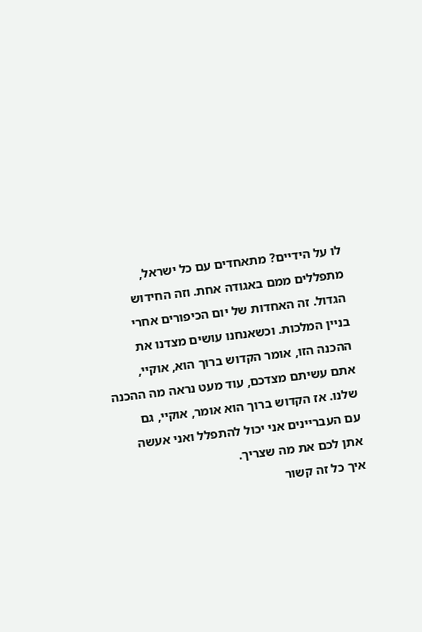לו על הידיים? מתאחדים עם כל ישראל,
מתפללים ממם באגודה אחת. וזה החידוש
הגדול. זה האחדות של יום הכיפורים אחרי
בניין המלכות. וכשאנחנו עושים מצדנו את
ההכנה הזו, אומר הקדוש ברוך הוא, אוקיי,
אתם עשיתם מצדכם, עוד מעט נראה מה ההכנה
שלנו. אז הקדוש ברוך הוא אומר, אוקיי, גם
עם העבריינים אני יכול להתפלל ואני אעשה
אתן לכם את מה שצריך.
איך כל זה קשור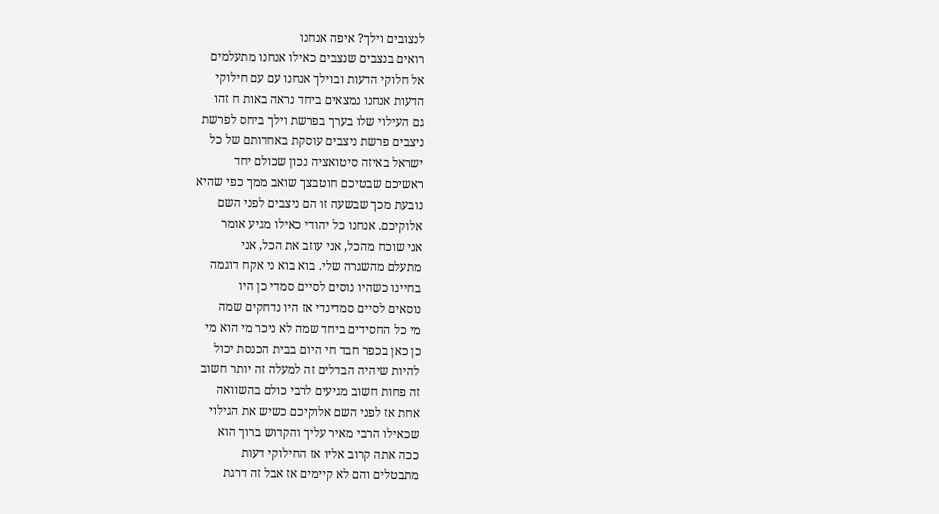לנצובים וילך? איפה אנחנו
רואים בנצבים שנצבים כאילו אנחנו מתעלמים
אל חלוקי הדעות ובוילך אנחנו עם עם חילוקי
הדעות אנחנו נמצאים ביחד נראה באות ח זהו
גם העילוי שלו בערך בפרשת וילך ביחס לפרשת
ניצבים פרשת ניצבים עוסקת באחדותם של כל
ישראל באיזה סיטואציה נכון שכולם יחד
ראשיכם שבטיכם חוטבצך שואב ממך כפי שהיא
נובעת מכך שבשעה זו הם ניצבים לפני השם
אלוקיכם. אנחנו כל יהודי כאילו מגיע אומר
אני שוכח מהכל, אני עוזב את הכל, אני
מתעלם מהשגרה שלי. בוא בוא ני אקח דוגמה
בחיינו כשהיו נוסים לסיים סמדי כן היו
נוסאים לסיים סמדינדי אז היו נדחקים שמה
מי כל החסידים ביחד שמה לא ניכר מי הוא מי
כן כאן בכפר חבד חי היום בבית הכנסת יכול
להיות שיהיה הבדלים זה למעלה זה יותר חשוב
זה פחות חשוב מגיעים לרבי כולם בהשוואה
אחת אז לפני השם אלוקיכם כשיש את הגילוי
שכאילו הרבי מאיר עליך והקדוש ברוך הוא
ככה אתה קרוב אליו אז החילוקי דעות
מתבטלים והם לא קיימים אז אבל זה דרגת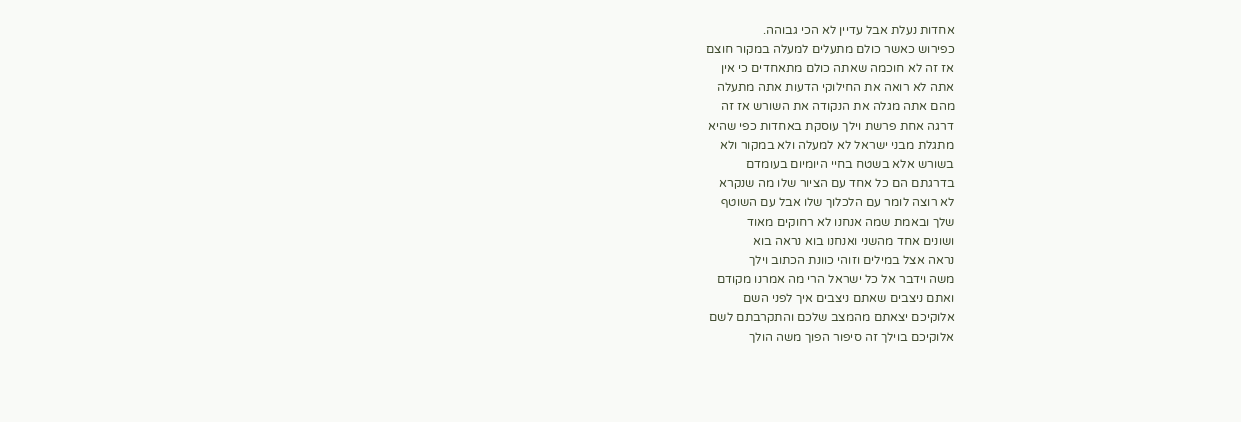אחדות נעלת אבל עדיין לא הכי גבוהה.
כפירוש כאשר כולם מתעלים למעלה במקור חוצם
אז זה לא חוכמה שאתה כולם מתאחדים כי אין
אתה לא רואה את החילוקי הדעות אתה מתעלה
מהם אתה מגלה את הנקודה את השורש אז זה
דרגה אחת פרשת וילך עוסקת באחדות כפי שהיא
מתגלת מבני ישראל לא למעלה ולא במקור ולא
בשורש אלא בשטח בחיי היומיום בעומדם
בדרגתם הם כל אחד עם הציור שלו מה שנקרא
לא רוצה לומר עם הלכלוך שלו אבל עם השוטף
שלך ובאמת שמה אנחנו לא רחוקים מאוד
ושונים אחד מהשני ואנחנו בוא נראה בוא
נראה אצל במילים וזוהי כוונת הכתוב וילך
משה וידבר אל כל ישראל הרי מה אמרנו מקודם
ואתם ניצבים שאתם ניצבים איך לפני השם
אלוקיכם יצאתם מהמצב שלכם והתקרבתם לשם
אלוקיכם בוילך זה סיפור הפוך משה הולך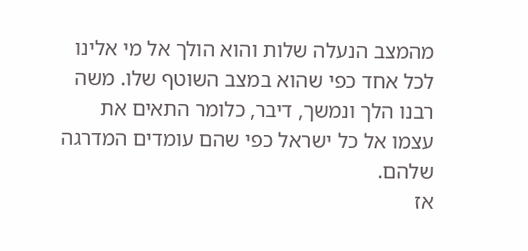מהמצב הנעלה שלות והוא הולך אל מי אלינו
לכל אחד כפי שהוא במצב השוטף שלו. משה
רבנו הלך ונמשך, דיבר, כלומר התאים את
עצמו אל כל ישראל כפי שהם עומדים המדרגה
שלהם.
אז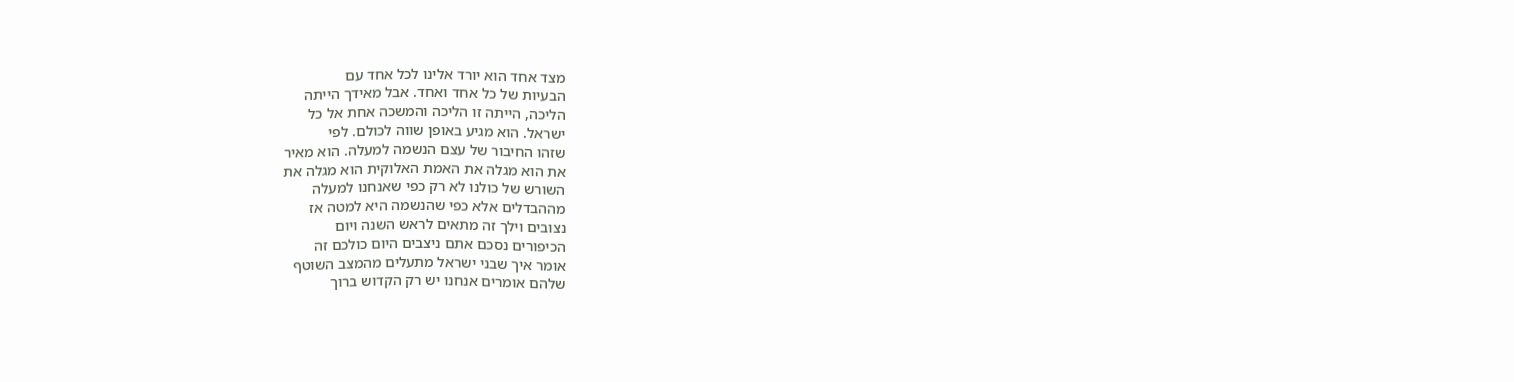מצד אחד הוא יורד אלינו לכל אחד עם
הבעיות של כל אחד ואחד. אבל מאידך הייתה
הליכה, הייתה זו הליכה והמשכה אחת אל כל
ישראל. הוא מגיע באופן שווה לכולם. לפי
שזהו החיבור של עצם הנשמה למעלה. הוא מאיר
את הוא מגלה את האמת האלוקית הוא מגלה את
השורש של כולנו לא רק כפי שאנחנו למעלה
מההבדלים אלא כפי שהנשמה היא למטה אז
נצובים וילך זה מתאים לראש השנה ויום
הכיפורים נסכם אתם ניצבים היום כולכם זה
אומר איך שבני ישראל מתעלים מהמצב השוטף
שלהם אומרים אנחנו יש רק הקדוש ברוך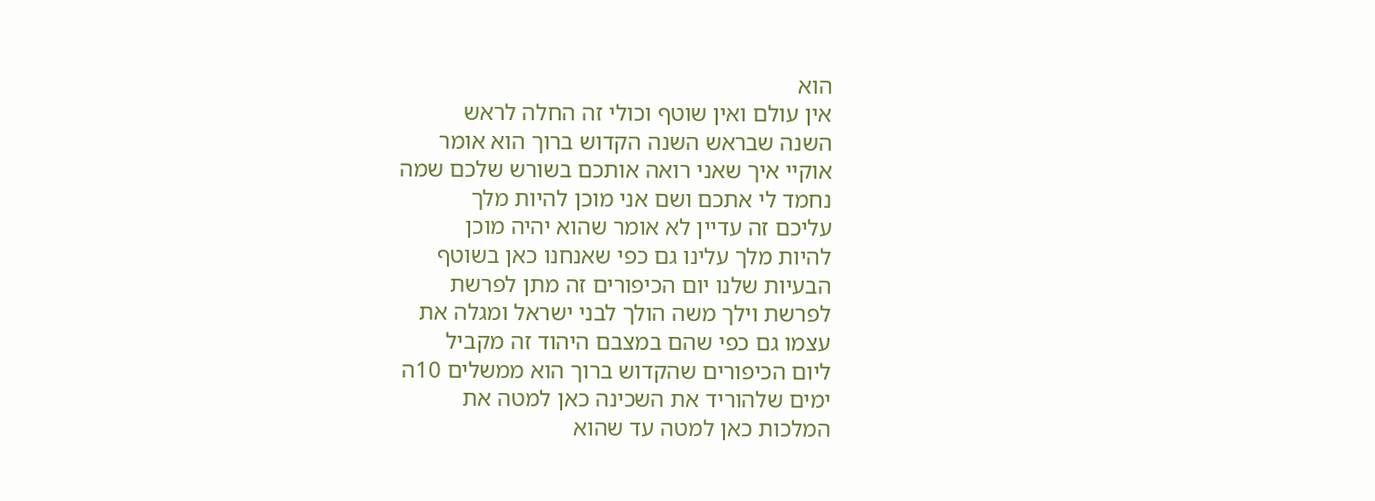הוא
אין עולם ואין שוטף וכולי זה החלה לראש
השנה שבראש השנה הקדוש ברוך הוא אומר
אוקיי איך שאני רואה אותכם בשורש שלכם שמה
נחמד לי אתכם ושם אני מוכן להיות מלך
עליכם זה עדיין לא אומר שהוא יהיה מוכן
להיות מלך עלינו גם כפי שאנחנו כאן בשוטף
הבעיות שלנו יום הכיפורים זה מתן לפרשת
לפרשת וילך משה הולך לבני ישראל ומגלה את
עצמו גם כפי שהם במצבם היהוד זה מקביל
ליום הכיפורים שהקדוש ברוך הוא ממשלים 10ה
ימים שלהוריד את השכינה כאן למטה את
המלכות כאן למטה עד שהוא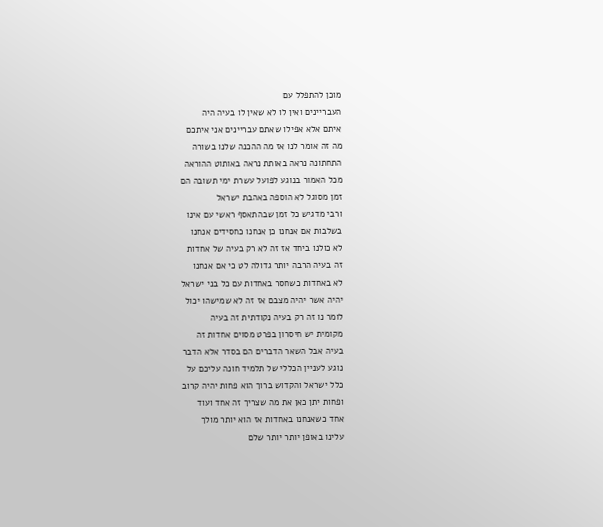מוכן להתפלל עם
העבריינים ואין לו לא שאין לו בעיה היה
איתם אלא אפילו שאתם עבריינים אני איתכם
מה זה אומר לנו אז מה ההכנה שלנו בשורה
התחתונה נראה באותת נראה באותוט ההוראה
מכל האמור בנוגע לפועל עשרת ימי תשובה הם
זמן מסוגל לא הוספה באהבת ישראל
ורבי מדגיש כל זמן שבהתאסף ראשי עם אינו
בשלבות אם אנחנו כן אנחנו כחסידים אנחנו
לא כולנו ביחד אז זה לא רק בעיה של אחדות
זה בעיה הרבה יותר גדולה לט כי אם אנחנו
לא באחדות כשחסר באחדות עם כל בני ישראל
יהיה אשר יהיה מצבם אז זה לא שמישהו יכול
לומר נו זה רק בעיה נקודתית זה בעיה
מקומית יש חיסרון בפרט מסוים אחדות זה
בעיה אבל השאר הדברים הם בסדר אלא הדבר
נוגע לעניין הכללי של תלמיד חונה עליכם על
כלל ישראל והקדוש ברוך הוא פחות יהיה קרוב
ופחות יתן כאן את מה שצריך זה אחד ועוד
אחד כשאנחנו באחדות אז הוא יותר מולך
עלינו באופן יותר יותר שלם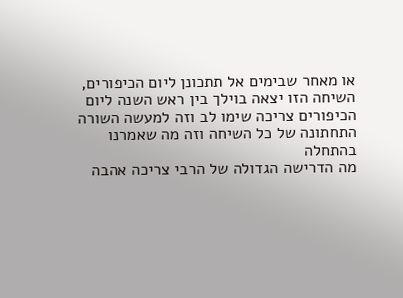או מאחר שבימים אל תתכונן ליום הכיפורים,
השיחה הזו יצאה בוילך בין ראש השנה ליום
הכיפורים צריכה שימו לב וזה למעשה השורה
התחתונה של כל השיחה וזה מה שאמרנו בהתחלה
מה הדרישה הגדולה של הרבי צריכה אהבה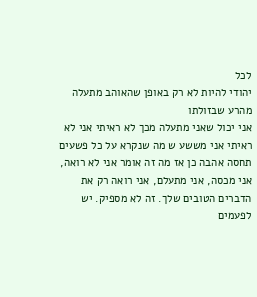לכל
יהודי להיות לא רק באופן שהאוהב מתעלה
מהרע שבזולתו
אני יכול שאני מתעלה מכך לא ראיתי אני לא
ראיתי אני מששע ש מה שנקרא על כל פשעים
תחסה אהבה כן אז מה זה אומר אני לא רואה,
אני מכסה, אני מתעלם, אני רואה רק את
הדברים הטובים שלך. זה לא מספיק. יש
לפעמים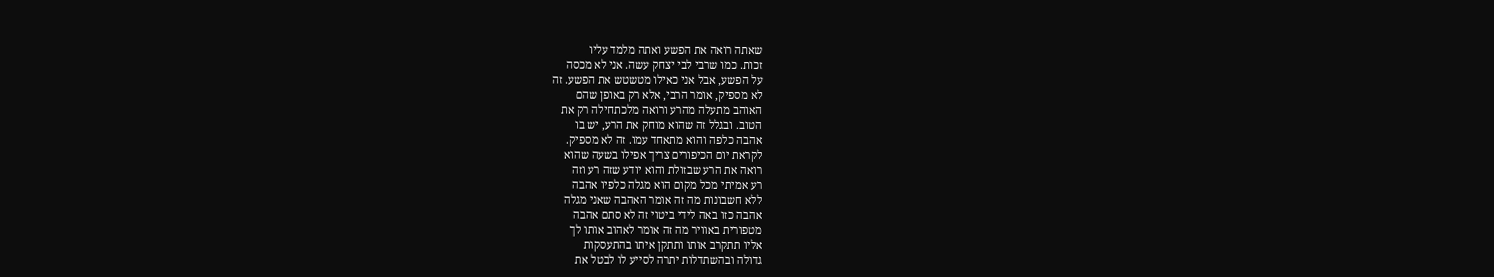שאתה רואה את הפשע ואתה מלמד עליו
זכות. כמו שרבי לבי יצחק עשה. אני לא מכסה
על הפשע, אבל אני כאילו מטשטש את הפשע. זה
לא מספיק, אומר הרבי, אלא רק באופן שהם
האוהב מתעלה מהרע ורואה מלכתחילה רק את
הטוב. ובגלל זה שהוא מוחק את הרע, יש בו
אהבה כלפה והוא מתאחד עמו. זה לא מספיק.
לקראת יום הכיפורים צריך אפילו בשעה שהוא
רואה את הרע שבזולת והוא יודע שזה רע וזה
רע אמיתי מכל מקום הוא מגלה כלפיו אהבה
ללא חשבונות מה זה אומר האהבה שאני מגלה
אהבה כזו באה לידי ביטוי זה לא סתם אהבה
מטפורית באוויר מה זה אומר לאהוב אותו לך
אליו תתקרב אותו ותתקן איתו בהתעסקות
גדולה ובהשתדלות יתרה לסייע לו לבטל את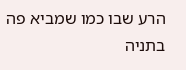הרע שבו כמו שמביא פה בתניה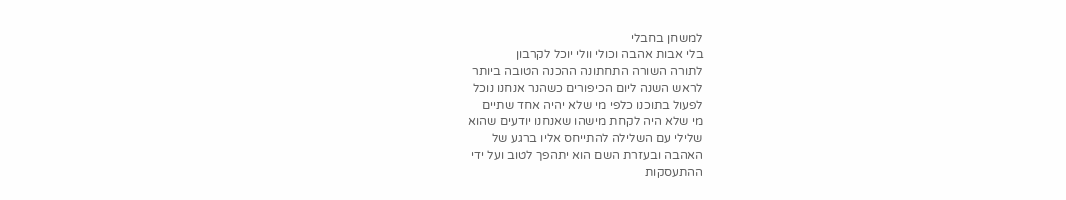למשחן בחבלי
בלי אבות אהבה וכולי וולי יוכל לקרבון
לתורה השורה התחתונה ההכנה הטובה ביותר
לראש השנה ליום הכיפורים כשהנר אנחנו נוכל
לפעול בתוכנו כלפי מי שלא יהיה אחד שתיים
מי שלא היה לקחת מישהו שאנחנו יודעים שהוא
שלילי עם השלילה להתייחס אליו ברגע של
האהבה ובעזרת השם הוא יתהפך לטוב ועל ידי
ההתעסקות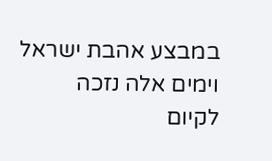במבצע אהבת ישראל וימים אלה נזכה
לקיום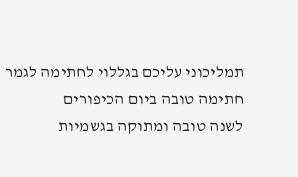תמליכוני עליכם בגללוי לחתימה לגמר
חתימה טובה ביום הכיפורים
לשנה טובה ומתוקה בגשמיות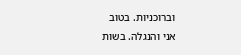וברוכניות. בטוב
אני והנגלה. בשות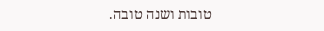טובות ושנה טובה.